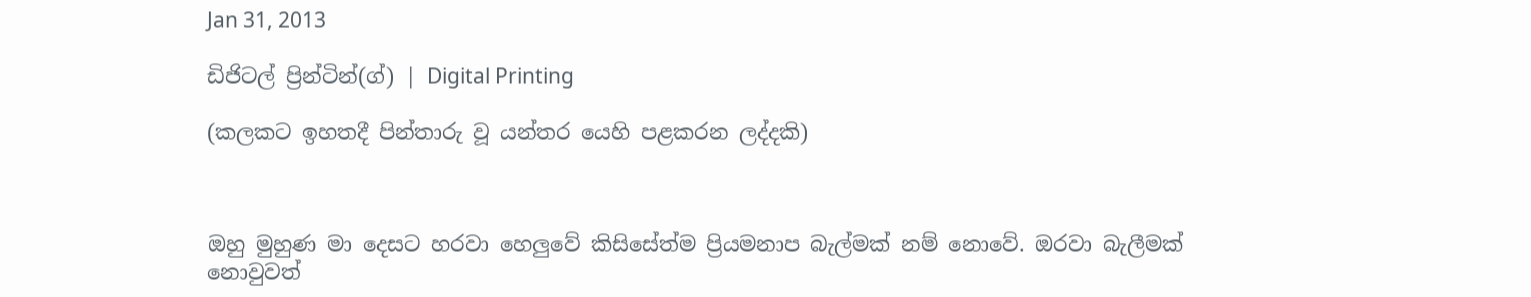Jan 31, 2013

ඩිජිටල් ප්‍රින්ටින්(ග්) | Digital Printing

(කලකට ඉහතදී පින්තාරු වූ යන්තර යෙහි පළකරන ලද්දකි)



ඔහු මුහුණ මා දෙසට හරවා හෙලුවේ කිසිසේත්ම ප්‍රියමනාප බැල්මක් නම් නොවේ. ඔරවා බැලීමක් නොවුවත්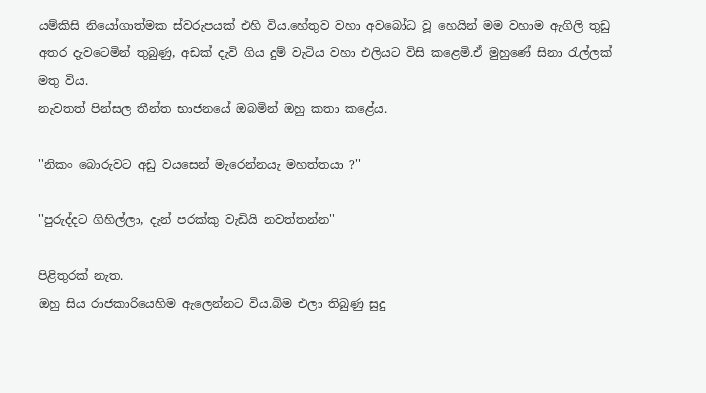යම්කිසි නියෝගාත්මක ස්වරුපයක් එහි විය.හේතුව වහා අවබෝධ වූ හෙයින් මම වහාම ඇගිලි තුඩු අතර දැවටෙමින් තුබුණු, අඩක්‌ දැවි ගිය දුම් වැටිය වහා එලියට විසි කළෙමි.ඒ මුහුණේ සිනා රැල්ලක් මතු විය.
නැවතත් පින්සල තීන්ත භාජනයේ ඔබමින් ඔහු කතා කළේය.

''නිකං බොරුවට අඩු වයසෙන් මැරෙන්නයැ මහත්තයා ?''

''පුරුද්දට ගිහිල්ලා, දැන් පරක්කු වැඩියි නවත්තන්න''

පිළිතුරක් නැත.
ඔහු සිය රාජකාරියෙහිම ඇලෙන්නට විය.බිම එලා තිබුණු සුදු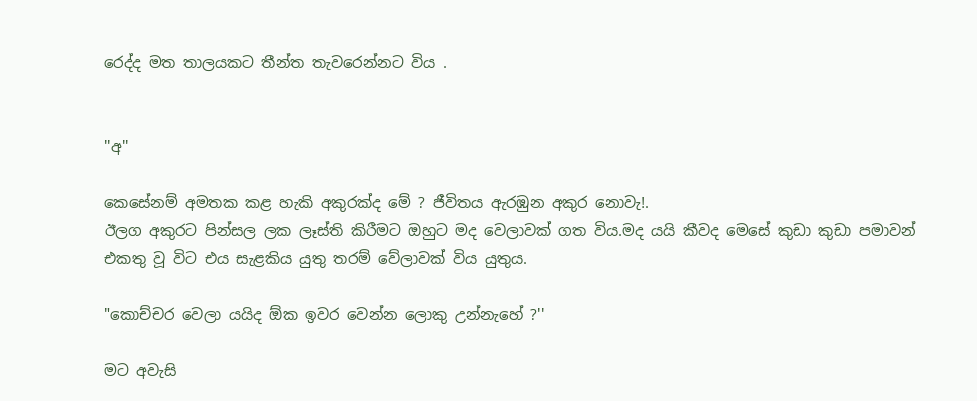රෙද්ද මත තාලයකට තීන්ත තැවරෙන්නට විය .


''අ''

කෙසේනම් අමතක කළ හැකි අකුරක්ද මේ ? ජීවිතය ඇරඹුන අකුර නොවැ!.
ඊලග අකුරට පින්සල ලක ලෑස්ති කිරීමට ඔහුට මද වෙලාවක් ගත විය.මද යයි කීවද මෙසේ කුඩා කුඩා පමාවන් එකතු වූ විට එය සැළකිය යුතු තරම් වේලාවක් විය යුතුය.

"කොච්චර වෙලා යයිද ඕක ඉවර වෙන්න ලොකු උන්නැහේ ?''

මට අවැසි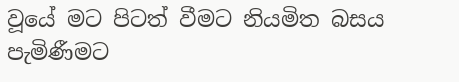වූයේ මට පිටත් වීමට නියමිත බසය පැමිණීමට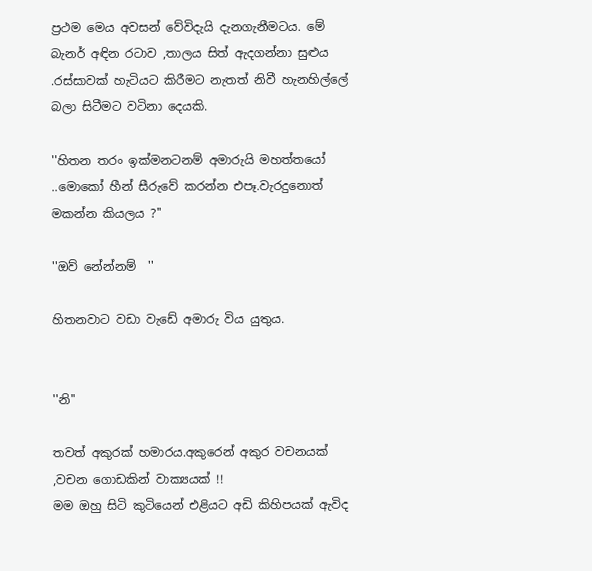ප්‍රථම මෙය අවසන් වේවිදැයි දැනගැනීමටය. මේ බැනර් අඳින රටාව ,තාලය සිත් ඇදගන්නා සුළුය .රස්සාවක් හැටියට කිරීමට නැතත් නිවී හැනහිල්ලේ බලා සිටීමට වටිනා දෙයකි.

''හිතන තරං ඉක්මනටනම් අමාරුයි මහත්තයෝ ..මොකෝ හීන් සීරුවේ කරන්න එපෑ.වැරදුනොත් මකන්න කියලය ?''

''ඔව් නේන්නම්  ''

හිතනවාට වඩා වැඩේ අමාරු විය යුතුය.


''නි''

තවත් අකුරක් හමාරය.අකුරෙන් අකුර වචනයක් ,වචන ගොඩකින් වාක්‍යයක් !!
මම ඔහු සිටි කුටියෙන් එළියට අඩි කිහිපයක් ඇවිද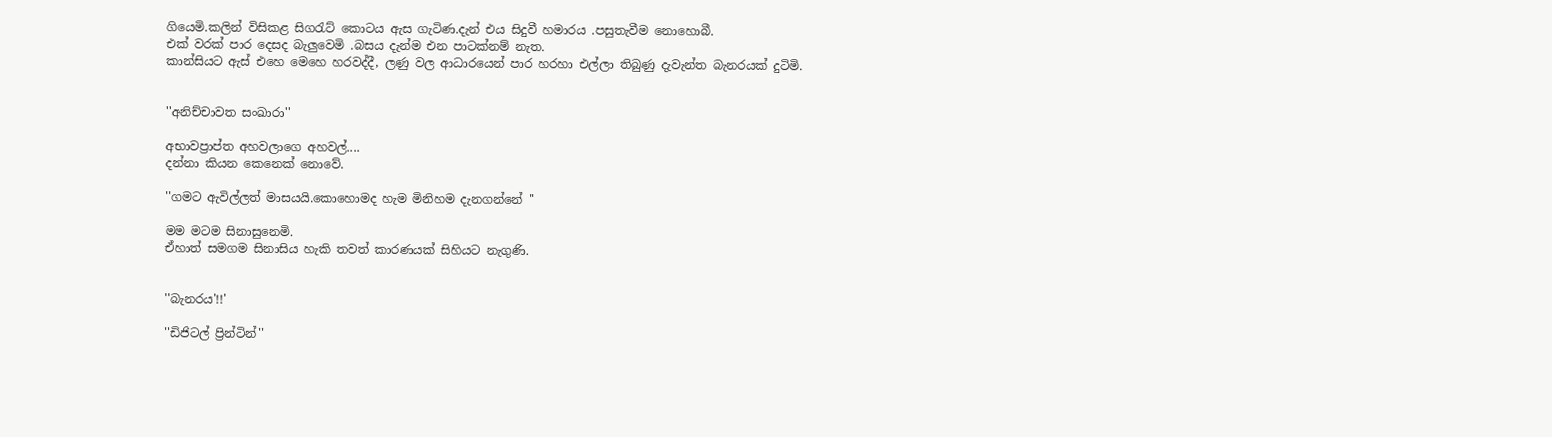ගියෙමි.කලින් විසිකළ සිගරැට් කොටය ඇස ගැටිණ.දැන් එය සිදුවී හමාරය .පසුතැවීම නොහොබී.
එක් වරක් පාර දෙසද බැලුවෙමි .බසය දැන්ම එන පාටක්නම් නැත.
කාන්සියට ඇස් එහෙ මෙහෙ හරවද්දී, ලණු වල ආධාරයෙන් පාර හරහා එල්ලා තිබුණු දැවැන්ත බැනරයක් දුටිමි.


''අනිච්චාවත සංඛාරා''

අභාවප්‍රාප්ත අහවලාගෙ අහවල්....
දන්නා කියන කෙනෙක් නොවේ.

''ගමට ඇවිල්ලත් මාසයයි.කොහොමද හැම මිනිහම දැනගන්නේ ''

මම මටම සිනාසුනෙමි.
ඒහාත් සමගම සිනාසිය හැකි තවත් කාරණයක් සිහියට නැගුණි.


''බැනරය'!!'

''ඩිජිටල් ප්‍රින්ටින්''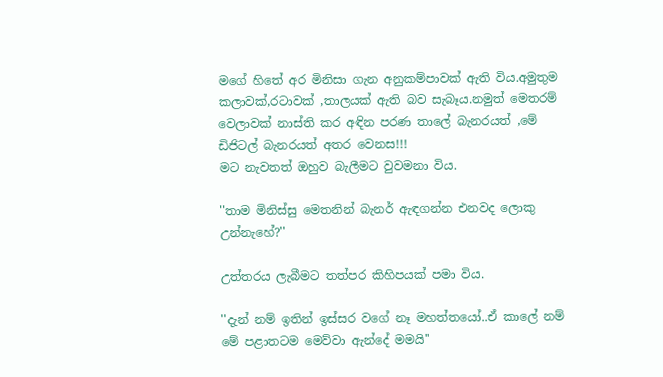මගේ හිතේ අර මිනිසා ගැන අනුකම්පාවක් ඇති විය.අමුතුම කලාවක්,රටාවක් ,තාලයක් ඇති බව සැබෑය.නමුත් මෙතරම් වෙලාවක් නාස්ති කර අඳින පරණ තාලේ බැනරයත් ,මේ ඩිජිටල් බැනරයත් අතර වෙනස!!!
මට නැවතත් ඔහුව බැලීමට වුවමනා විය.

''තාම මිනිස්සු මෙතනින් බැනර් ඇඳගන්න එනවද ලොකු උන්නැහේ?''

උත්තරය ලැබීමට තත්පර කිහිපයක් පමා විය.

''දැන් නම් ඉතින් ඉස්සර වගේ නෑ මහත්තයෝ..ඒ කාලේ නම් මේ පළාතටම මෙව්වා ඇන්දේ මමයි''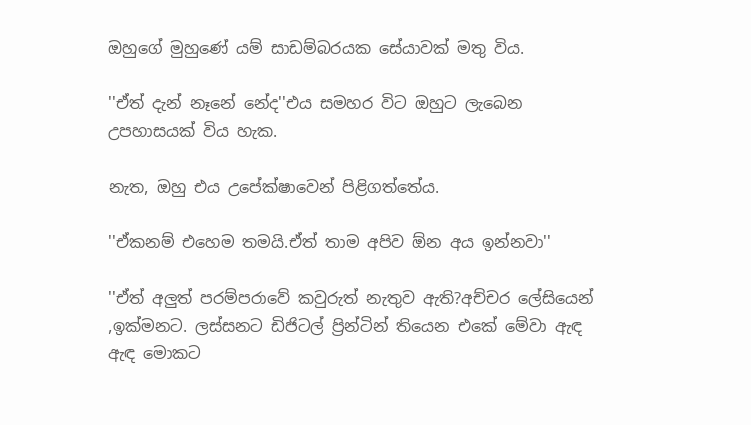ඔහුගේ මුහුණේ යම් සාඩම්බරයක සේයාවක් මතු විය.

''ඒත් දැන් නෑනේ නේද''එය සමහර විට ඔහුට ලැබෙන උපහාසයක් විය හැක.

නැත, ඔහු එය උපේක්ෂාවෙන් පිළිගත්තේය.

''ඒකනම් එහෙම තමයි.ඒත් තාම අපිව ඕන අය ඉන්නවා''

''ඒත් අලුත් පරම්පරාවේ කවුරුත් නැතුව ඇති?අච්චර ලේසියෙන් ,ඉක්මනට. ලස්සනට ඩිජිටල් ප්‍රින්ටින් තියෙන එකේ මේවා ඇඳ ඇඳ මොකට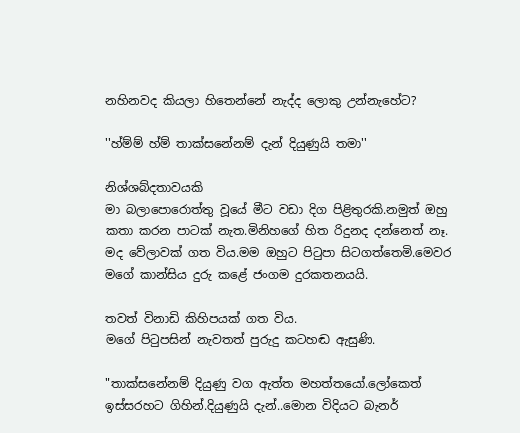නහිනවද කියලා හිතෙන්නේ නැද්ද ලොකු උන්නැහේට?

''හ්ම්ම් හ්ම් තාක්සනේනම් දැන් දියුණුයි තමා''

නිශ්ශබ්දතාවයකි
මා බලාපොරොත්තු වූයේ මීට වඩා දිග පිළිතුරකි.නමුත් ඔහු කතා කරන පාටක් නැත.මිනිහගේ හිත රිදුනද දන්නෙත් නෑ.
මද වේලාවක් ගත විය.මම ඔහුට පිටුපා සිටගත්තෙමි.මෙවර මගේ කාන්සිය දුරු කළේ ජංගම දුරකතනයයි.

තවත් විනාඩි කිහිපයක් ගත විය.
මගේ පිටුපසින් නැවතත් පුරුදු කටහඬ ඇසුණි.

"තාක්සනේනම් දියුණු වග ඇත්ත මහත්තයෝ.ලෝකෙත් ඉස්සරහට ගිහින්.දියුණුයි දැන්..මොන විදියට බැනර්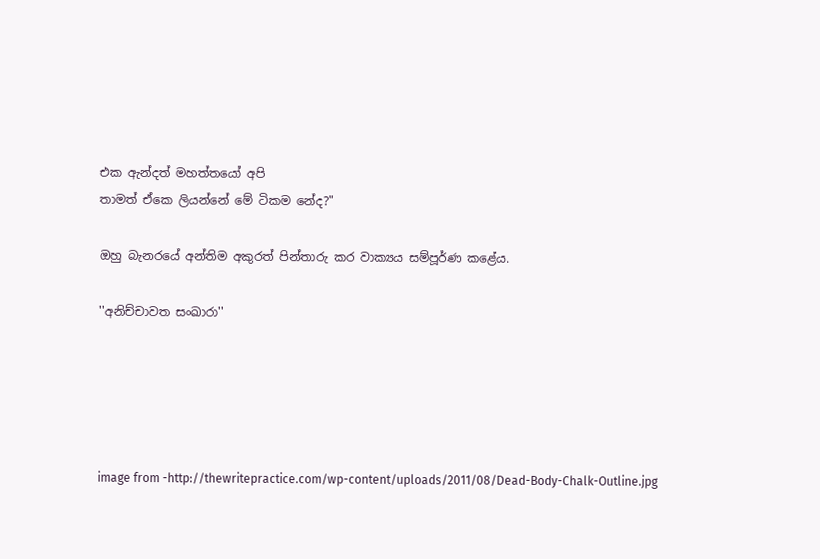එක ඇන්දත් මහත්තයෝ අපි
තාමත් ඒකෙ ලියන්නේ මේ ටිකම නේද?"

ඔහු බැනරයේ අන්තිම අකුරත් පින්තාරු කර වාක්‍යය සම්පූර්ණ කළේය.

''අනිච්චාවත සංඛාරා''





image from -http://thewritepractice.com/wp-content/uploads/2011/08/Dead-Body-Chalk-Outline.jpg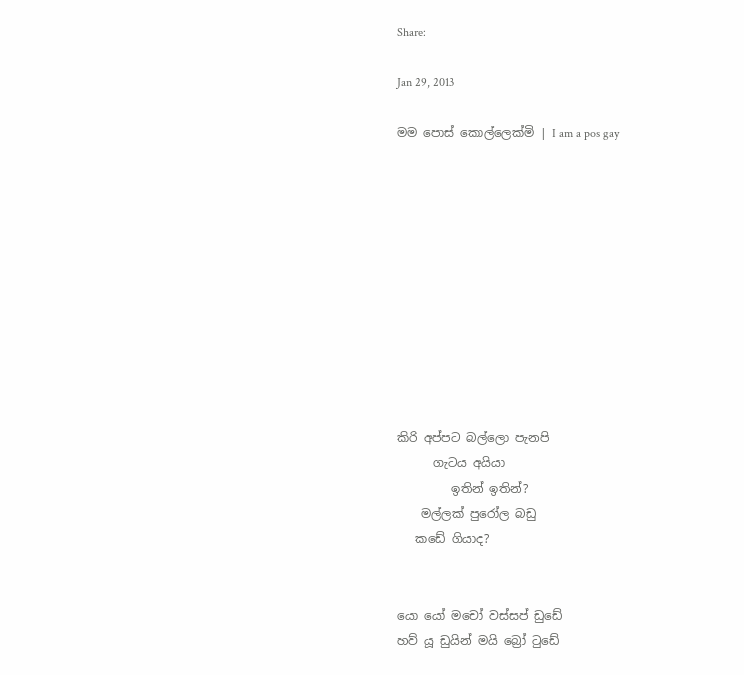Share:

Jan 29, 2013

මම පොස් කොල්ලෙක්මි | I am a pos gay











කිරි අප්පට බල්ලො පැනපි
      ගැටය අයියා
         ඉතින් ඉතින්?
    මල්ලක් පුරෝල බඩු
   කඩේ ගියාද?


යො යෝ මචෝ වස්සප් ඩුඩේ
හව් යූ ඩුයින් මයි බ්‍රෝ ටුඩේ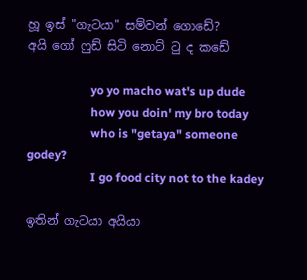හූ ඉස් "ගැටයා" සම්වන් ගොඩේ?
අයි ගෝ ෆුඩ් සිටි නොට් ටු ද කඩේ

                     yo yo macho wat's up dude
                     how you doin' my bro today
                     who is "getaya" someone godey?
                     I go food city not to the kadey

ඉතින් ගැටයා අයියා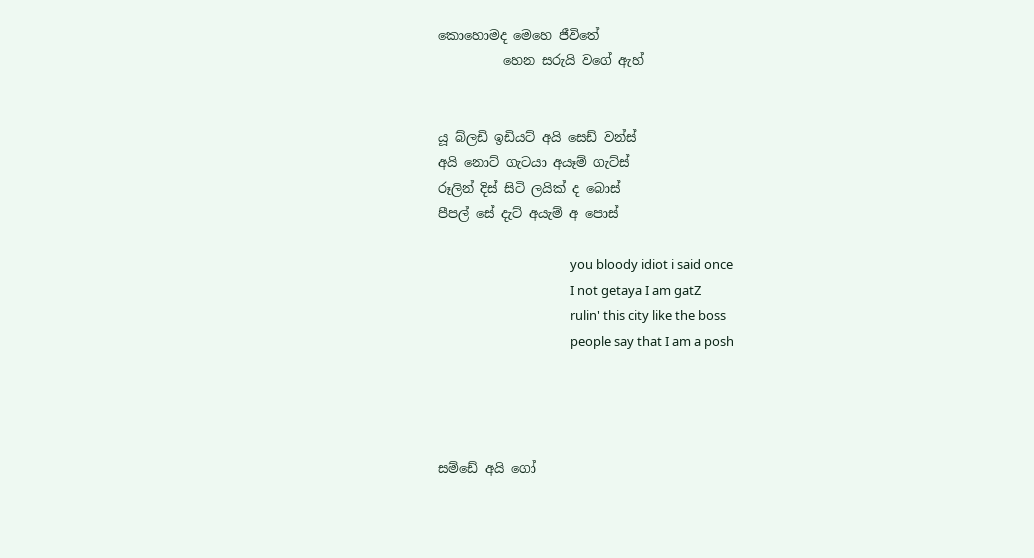කොහොමද මෙහෙ ජීවිතේ
          හෙන සරුයි වගේ ඇහ්


යූ බ්ලඩි ඉඩියට් අයි සෙඩ් වන්ස්
අයි නොට් ගැටයා අයෑම් ගැට්ස්
රූලින් දිස් සිටි ලයික් ද බොස්
පීපල් සේ දැට් අයැම් අ පොස්

                                            you bloody idiot i said once
                                            I not getaya I am gatZ
                                            rulin' this city like the boss
                                            people say that I am a posh




සම්ඩේ අයි ගෝ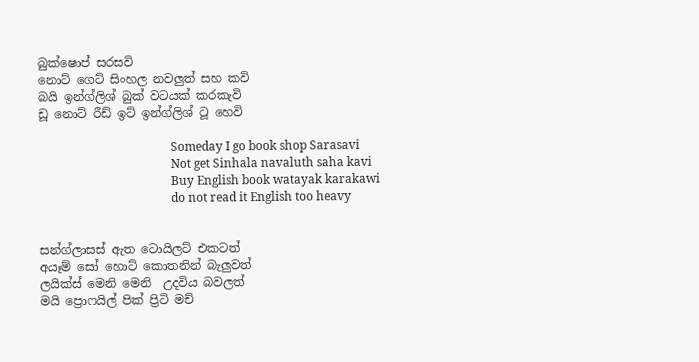බුක්ෂොප් සරසවි
නොට් ගෙට් සිංහල නවලුත් සහ කවි
බයි ඉන්ග්ලිශ් බුක් වටයක් කරකැවි
ඩූ නොට් රීඩ් ඉට් ඉන්ග්ලිශ් ටූ හෙවි

                                            Someday I go book shop Sarasavi
                                            Not get Sinhala navaluth saha kavi
                                            Buy English book watayak karakawi
                                            do not read it English too heavy


සන්ග්ලාසස් ඇත ටොයිලට් එකටත්
අයෑම් සෝ හොට් කොතනින් බැලුවත්
ලයික්ස් මෙනි මෙනි  උදවිය බවලත්
මයි ප්‍රොෆයිල් පික් ප්‍රිටි මච්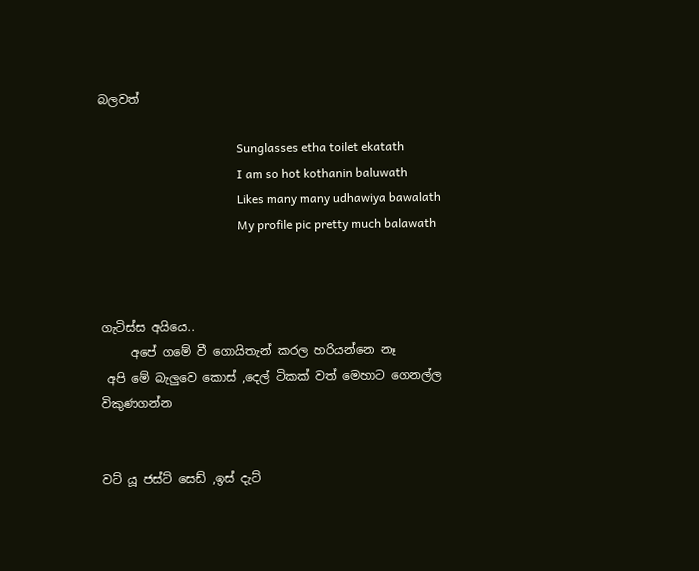බලවත්

                                              Sunglasses etha toilet ekatath
                                              I am so hot kothanin baluwath
                                              Likes many many udhawiya bawalath
                                              My profile pic pretty much balawath



ගැටිස්ස අයියෙ..
     අපේ ගමේ වී ගොයිතැන් කරල හරියන්නෙ නෑ
 අපි මේ බැලුවෙ කොස් ,දෙල් ටිකක් වත් මෙහාට ගෙනල්ල විකුණගන්න


වට් යූ ජස්ට් සෙඩ් ,ඉස් දැට්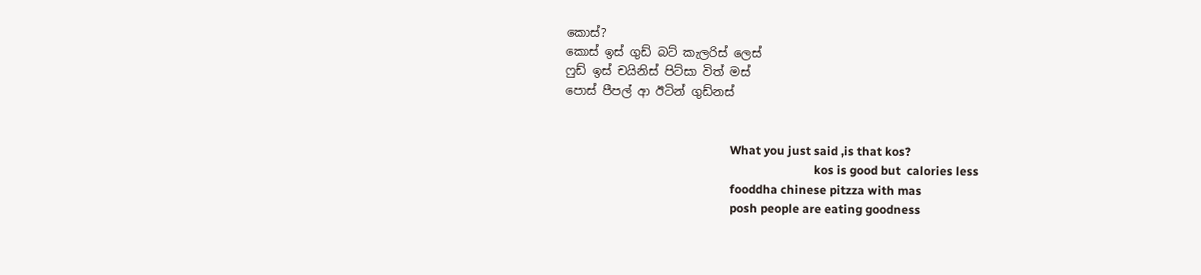කොස්?
කොස් ඉස් ගුඩ් බට් කැලරිස් ලෙස්
ෆුඩ් ඉස් චයිනිස් පිට්සා විත් මස්
පොස් පීපල් ආ ඊටින් ගුඩ්නස්


                                                       What you just said ,is that kos?
                                                                                   kos is good but  calories less
                                                       fooddha chinese pitzza with mas
                                                       posh people are eating goodness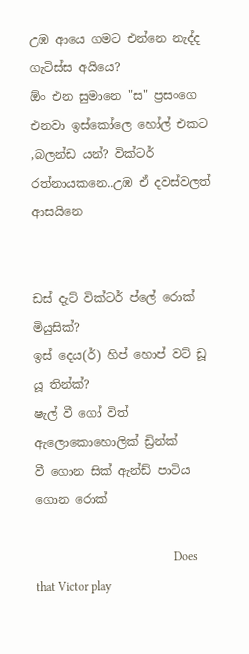උඹ ආයෙ ගමට එන්නෙ නැද්ද ගැටිස්ස අයියෙ?
ඕං එන සුමානෙ "ස" ප්‍රසංගෙ එනවා ඉස්කෝලෙ හෝල් එකට ,බලන්ඩ යන්? වික්ටර් රත්නායකනෙ..උඹ ඒ දවස්වලත් ආසයිනෙ


ඩස් දැට් වික්ටර් ප්ලේ රොක් මියුසික්?
ඉස් දෙය(ර්) හිප් හොප් වට් ඩූ යූ තින්ක්?
ෂැල් වී ගෝ විත් ඇලොකොහොලික් ඩ්‍රින්ක්
වී ගොන සික් ඇන්ඩ් පාටිය ගොන රොක්

                                              Does that Victor play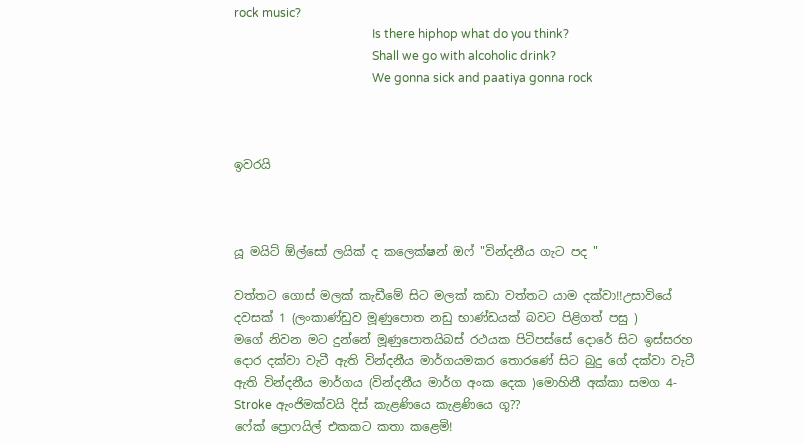rock music?
                                              Is there hiphop what do you think?
                                              Shall we go with alcoholic drink?
                                              We gonna sick and paatiya gonna rock



ඉවරයි



යූ මයිට් ඕල්සෝ ලයික් ද කලෙක්ෂන් ඔෆ් "වින්දනීය ගැට පද "

වත්තට ගොස් මලක් කැඩීමේ සිට මලක් කඩා වත්තට යාම දක්වා!!උසාවියේ දවසක් 1 (ලංකාණ්ඩුව මූණුපොත නඩු භාණ්ඩයක් බවට පිළිගත් පසු )
මගේ නිවන මට දුන්නේ මූණුපොතයිබස් රථයක පිටිපස්සේ දොරේ සිට ඉස්සරහ දොර දක්වා වැටී ඇති වින්දනීය මාර්ගයමකර තොරණේ සිට බුදු ගේ දක්වා වැටී ඇති වින්දනීය මාර්ගය (වින්දනීය මාර්ග අංක දෙක )මොහිනී අක්කා සමග 4-Stroke ඇංජිමක්වයි දිස් කැළණියෙ කැළණියෙ ගූ??
ෆේක් ප්‍රොෆයිල් එකකට කතා කළෙමි!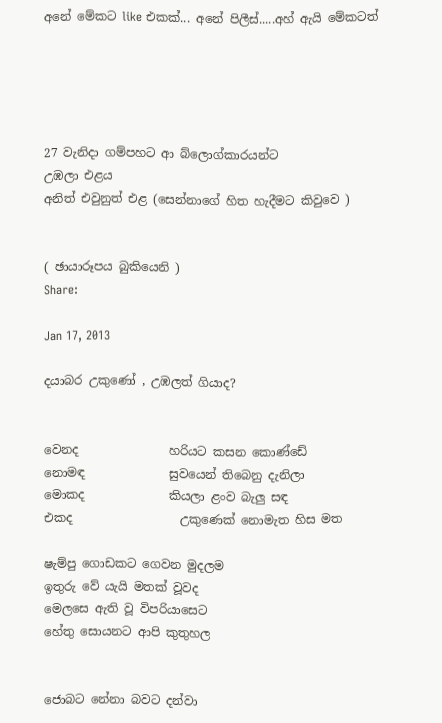අනේ මේකට like එකක්... අනේ පිලීස්.....අහ් ඇයි මේකටත්





27 වැනිදා ගම්පහට ආ බ්ලොග්කාරයන්ට
උඹලා එළය
අනිත් එවුනුත් එළ (සෙන්නාගේ හිත හැදීමට කිවුවෙ )


( ඡායාරූපය බුකියෙනි )
Share:

Jan 17, 2013

දයාබර උකුණෝ , උඹලත් ගියාද?


වෙනද               හරියට කසන කොණ්ඩේ
නොමඳ              සුවයෙන් තිබෙනු දැනිලා
මොකද              කියලා ළංව බැලු සඳ
එකද                  උකුණෙක් නොමැත හිස මත

ෂැම්පු ගොඩකට ගෙවන මුදලම
ඉතුරු වේ යැයි මතක් වූවද
මෙලසෙ ඇති වූ විපරියාසෙට
හේතු සොයනට ආපි කුතුහල


ජොබට නේනා බවට දන්වා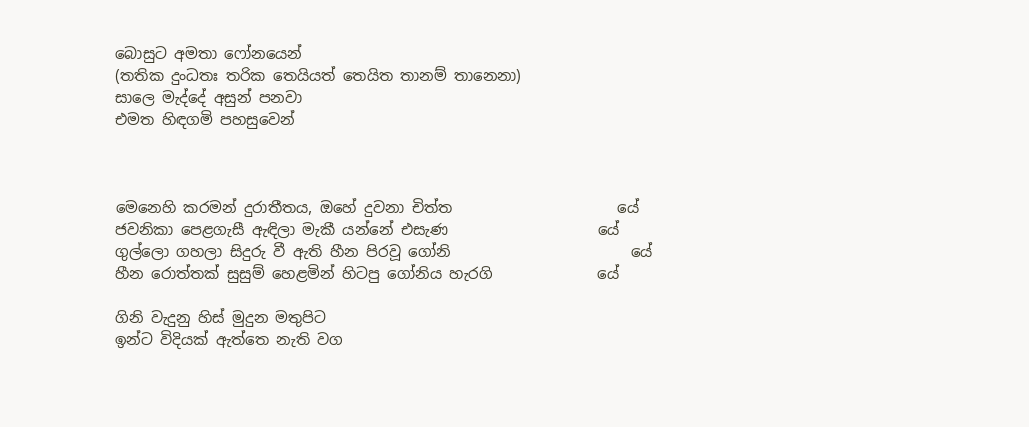බොසුට අමතා ෆෝනයෙන්
(තතික දුංධතඃ තරික තෙයියත් තෙයිත තානම් තානෙනා)
සාලෙ මැද්දේ අසුන් පනවා
එමත හිඳගමි පහසුවෙන්



මෙනෙහි කරමන් දුරාතීතය, ඔහේ දුවනා චිත්ත                      යේ
ජවනිකා පෙළගැසී ඇඳිලා මැකී යන්නේ එසැණ                    යේ
ගුල්ලො ගහලා සිදුරු වී ඇති හීන පිරවූ ගෝනි                        යේ
හීන රොත්තක් සුසුම් හෙළමින් හිටපු ගෝනිය හැරගි              යේ

ගිනි වැදුනු හිස් මුදුන මතුපිට
ඉන්ට විදියක් ඇත්තෙ නැති වග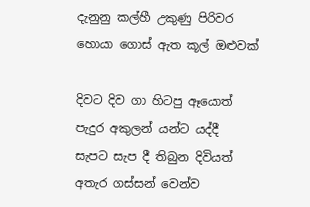දැනුනු කල්හී උකුණු පිරිවර
හොයා ගොස් ඇත කූල් ඔළුවක්

දිවට දිව ගා හිටපු ඈයොත්
පැදුර අකුලන් යන්ට යද්දී
සැපට සැප දී තිබුන දිවියත්
අතැර ගස්සන් වෙන්ව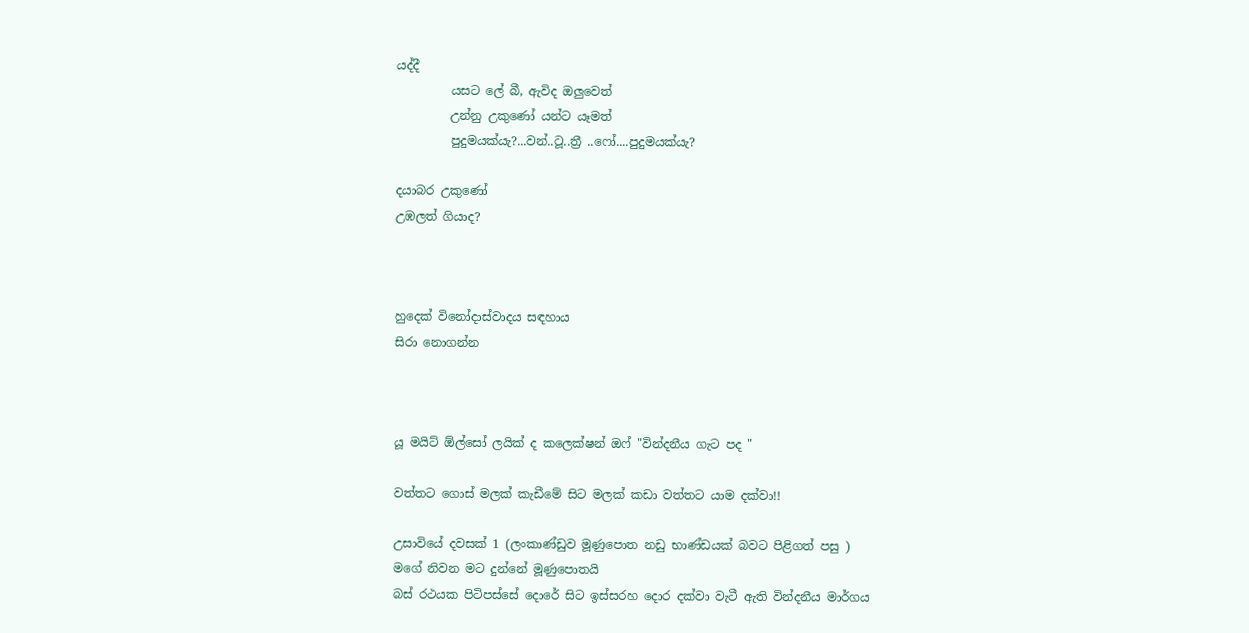යද්දී
         යසට ලේ බී, ඇවිද ඔලුවෙත්
         උන්නු උකුණෝ යන්ට යෑමත්
         පුදුමයක්යැ?...වන්..ටූ..ත්‍රී ..ෆෝ....පුදුමයක්යැ?

දයාබර උකුණෝ
උඹලත් ගියාද?



හුදෙක් විනෝදාස්වාදය සඳහාය
සිරා නොගන්න



යූ මයිට් ඕල්සෝ ලයික් ද කලෙක්ෂන් ඔෆ් "වින්දනීය ගැට පද "

වත්තට ගොස් මලක් කැඩීමේ සිට මලක් කඩා වත්තට යාම දක්වා!!

උසාවියේ දවසක් 1 (ලංකාණ්ඩුව මූණුපොත නඩු භාණ්ඩයක් බවට පිළිගත් පසු )
මගේ නිවන මට දුන්නේ මූණුපොතයි
බස් රථයක පිටිපස්සේ දොරේ සිට ඉස්සරහ දොර දක්වා වැටී ඇති වින්දනීය මාර්ගය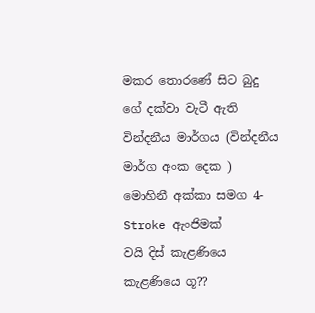මකර තොරණේ සිට බුදු ගේ දක්වා වැටී ඇති වින්දනීය මාර්ගය (වින්දනීය මාර්ග අංක දෙක )
මොහිනී අක්කා සමග 4-Stroke ඇංජිමක්
වයි දිස් කැළණියෙ කැළණියෙ ගූ??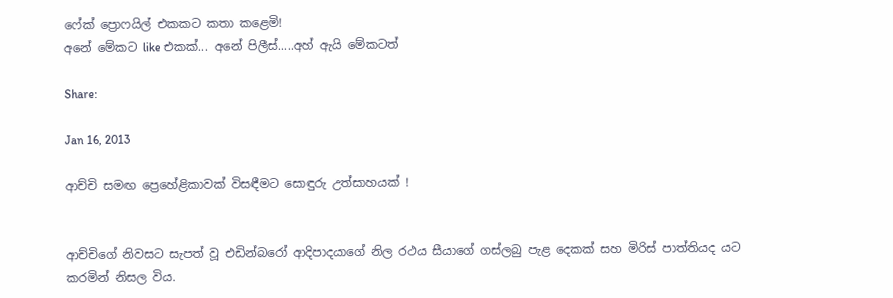ෆේක් ප්‍රොෆයිල් එකකට කතා කළෙමි!
අනේ මේකට like එකක්... අනේ පිලීස්.....අහ් ඇයි මේකටත්

Share:

Jan 16, 2013

ආච්චි සමඟ ප්‍රෙහේළිකාවක් විසඳීමට සොඳුරු උත්සාහයක් !


ආච්චිගේ නිවසට සැපත් වූ එඩින්බරෝ ආදිපාදයාගේ නිල රථය සීයාගේ ගස්ලබු පැළ දෙකක් සහ මිරිස් පාත්තියද යට කරමින් නිසල විය.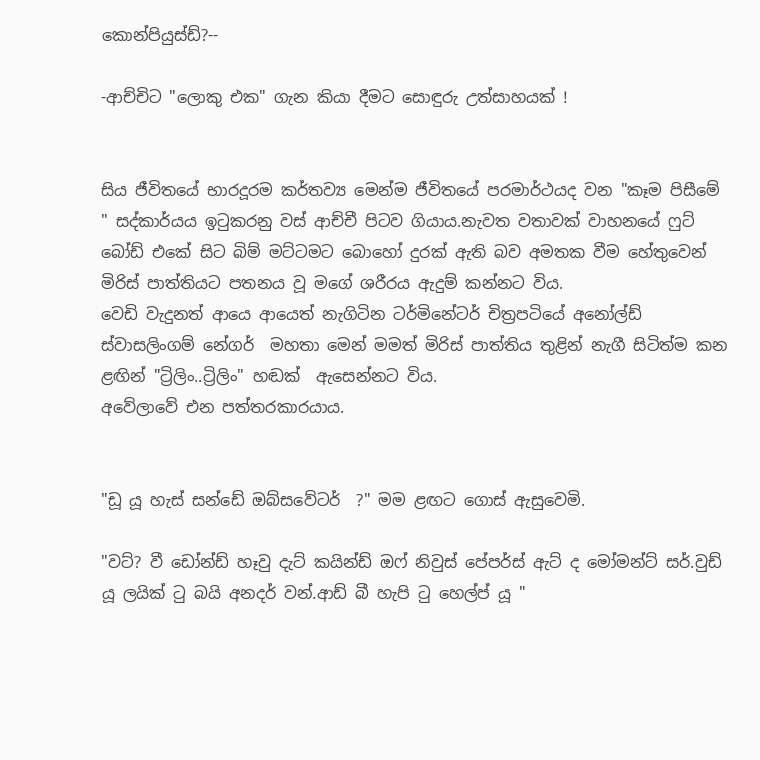කොන්පියුස්ඩ්?--

-ආච්චිට "ලොකු එක" ගැන කියා දීමට සොඳුරු උත්සාහයක් !


සිය ජීවිතයේ භාරදූරම කර්තව්‍ය මෙන්ම ජීවිතයේ පරමාර්ථයද වන "කෑම පිසීමේ " සද්කාර්යය ඉටුකරනු වස් ආච්චී පිටව ගියාය.නැවත වතාවක් වාහනයේ ෆුට් බෝඩ් එකේ සිට බිම් මට්ටමට බොහෝ දුරක් ඇති බව අමතක වීම හේතුවෙන් මිරිස් පාත්තියට පතනය වූ මගේ ශරීරය ඇදුම් කන්නට විය.
වෙඩි වැදුනත් ආයෙ ආයෙත් නැගිටින ටර්මිනේටර් චිත්‍රපටියේ අනෝල්ඩ් ස්වාසලිංගම් නේගර්  මහතා මෙන් මමත් මිරිස් පාත්තිය තුළින් නැගී සිටිත්ම කන ළඟින් "ට්‍රිලිං..ට්‍රිලිං" හඬක්  ඇසෙන්නට විය.
අවේලාවේ එන පත්තරකාරයාය.


"ඩූ යූ හැස් සන්ඩේ ඔබ්සවේටර්  ?" මම ළඟට ගොස් ඇසුවෙමි.

"වට්? වී ඩෝන්ඩ් හෑවු දැට් කයින්ඩ් ඔෆ් නිවුස් පේපර්ස් ඇට් ද මෝමන්ට් සර්.වුඩ් යූ ලයික් ටු බයි අනදර් වන්.ආඩ් බී හැපි ටු හෙල්ප් යූ "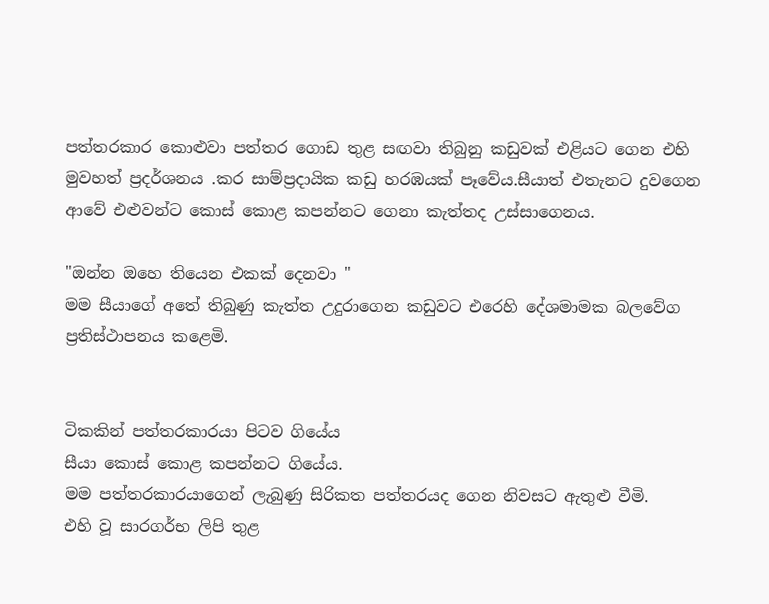පත්තරකාර කොළුවා පත්තර ගොඩ තුළ සඟවා තිබුනු කඩුවක් එළියට ගෙන එහි මුවහත් ප්‍රදර්ශනය .කර සාම්ප්‍රදායික කඩු හරඹයක් පෑවේය.සීයාත් එතැනට දුවගෙන ආවේ එළුවන්ට කොස් කොළ කපන්නට ගෙනා කැත්තද උස්සාගෙනය.

"ඔන්න ඔහෙ තියෙන එකක් දෙනවා "
මම සීයාගේ අතේ තිබුණු කැත්ත උදුරාගෙන කඩුවට එරෙහි දේශමාමක බලවේග ප්‍රතිස්ථාපනය කළෙමි.


ටිකකින් පත්තරකාරයා පිටව ගියේය
සීයා කොස් කොළ කපන්නට ගියේය.
මම පත්තරකාරයාගෙන් ලැබුණු සිරිකත පත්තරයද ගෙන නිවසට ඇතුළු වීමි.
එහි වූ සාරගර්භ ලිපි තුළ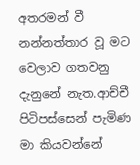අතරමන් වී නන්නත්තාර වූ මට වෙලාව ගතවනු දැනුනේ නැත.ආච්චී පිටිපස්සෙන් පැමිණ මා කියවන්නේ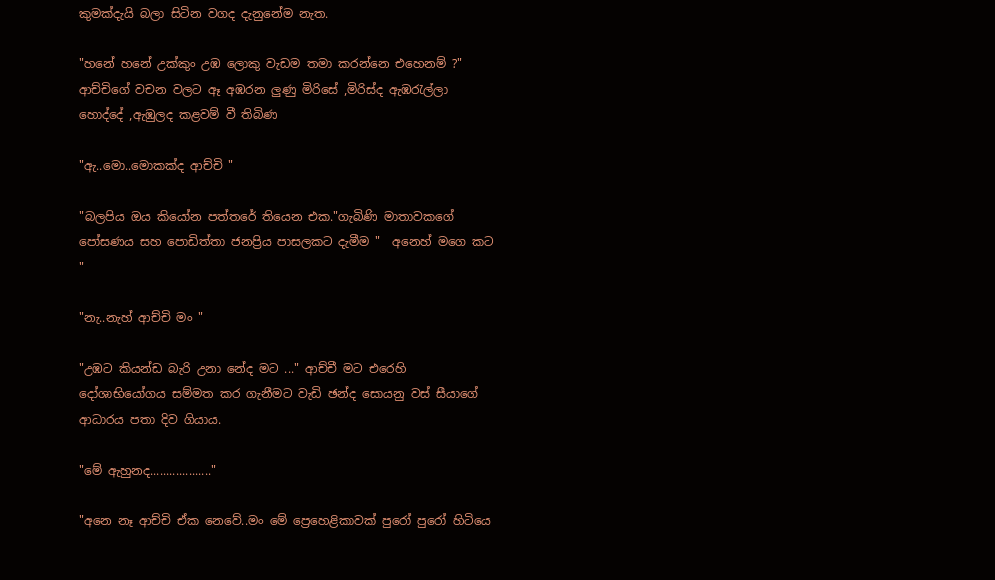කුමක්දැයි බලා සිටින වගද දැනුනේම නැත.

"හනේ හනේ උක්කුං උඹ ලොකු වැඩම තමා කරන්නෙ එහෙනම් ?"
ආච්චිගේ වචන වලට ඈ අඹරන ලුණු මිරිසේ ,මිරිස්ද ඇඹරැල්ලා හොද්දේ ,ඇඹුලද කළවම් වී තිබිණ

"ඇ..මො..මොකක්ද ආච්චි "

"බලපිය ඔය කියෝන පත්තරේ තියෙන එක."ගැබිණි මාතාවකගේ පෝසණය සහ පොඩිත්තා ජනප්‍රිය පාසලකට දැමීම "  අනෙහ් මගෙ කට "

"නැ..නැහ් ආච්චි මං "

"උඹට කියන්ඩ බැරි උනා නේද මට ..." ආච්චී මට එරෙහි දෝශාභියෝගය සම්මත කර ගැනීමට වැඩි ඡන්ද සොයනු වස් සීයාගේ ආධාරය පතා දිව ගියාය.

"මේ ඇහුනද..................."

"අනෙ නෑ ආච්චි ඒක නෙවේ..මං මේ ප්‍රෙහෙළිකාවක් පුරෝ පුරෝ හිටියෙ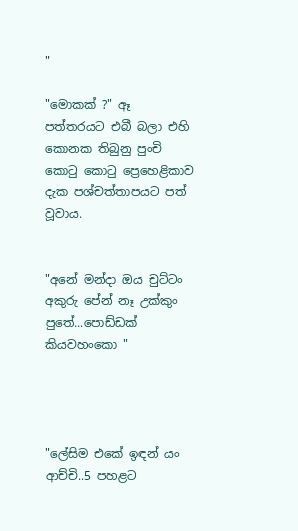"

"මොකක් ?" ඈ පත්තරයට එබී බලා එහි කොනක තිබුනු පුංචි කොටු කොටු ප්‍රෙහෙළිකාව දැක පශ්චත්තාපයට පත් වූවාය.


"අනේ මන්දා ඔය චුට්ටං අකුරු පේන් නෑ උක්කුං පුතේ...පොඩ්ඩක් කියවහංකො "




"ලේසිම එකේ ඉඳන් යං ආච්චි..5 පහළට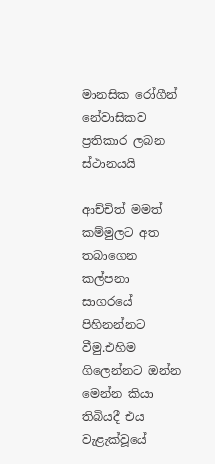මානසික රෝගීන් නේවාසිකව ප්‍රතිකාර ලබන ස්ථානයයි

ආච්චිත් මමත් කම්මුලට අත තබාගෙන කල්පනා සාගරයේ පිහිනන්නට වීමු.එහිම ගිලෙන්නට ඔන්න මෙන්න කියා තිබියදී එය වැළැක්වූයේ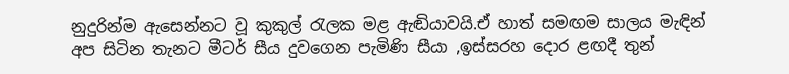නුදුරින්ම ඇසෙන්නට වූ කුකුල් රැලක මළ ඇඬියාවයි.ඒ හාත් සමඟම සාලය මැඳින් අප සිටින තැනට මීටර් සීය දුවගෙන පැමිණි සීයා ,ඉස්සරහ දොර ළඟදී තුන්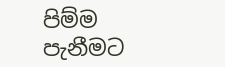පිම්ම පැනීමට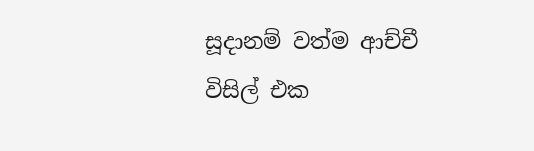සූදානම් වත්ම ආච්චී විසිල් එක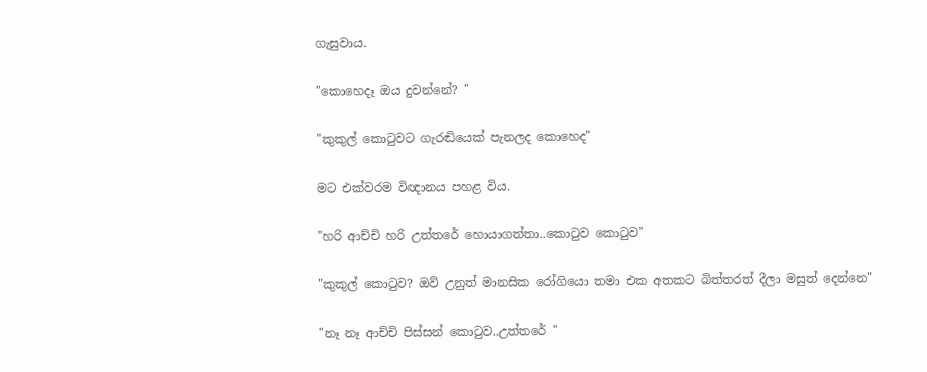ගැසුවාය.

"කොහෙදෑ ඔය දුවන්නේ? "

"කුකුල් කොටුවට ගැරඬියෙක් පැනලද කොහෙද"

මට එක්වරම විඥානය පහළ විය.

"හරි ආච්චි හරි උත්තරේ හොයාගත්තා..කොටුව කොටුව"

"කුකුල් කොටුව? ඔව් උනුත් මානසික රෝගියො තමා එක අතකට බිත්තරත් දීලා මසුත් දෙන්නෙ"

"නෑ නෑ ආච්චි පිස්සන් කොටුව..උත්තරේ "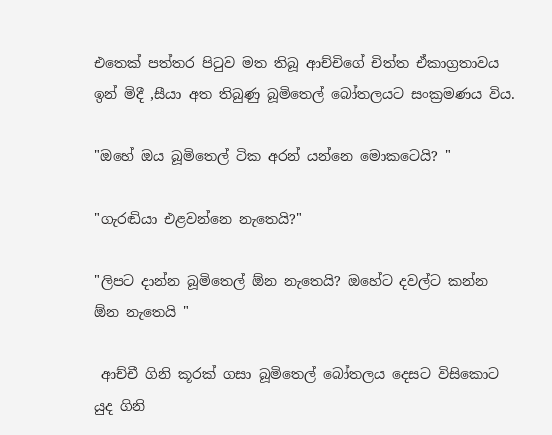එතෙක් පත්තර පිටුව මත තිබූ ආච්චිගේ චිත්ත ඒකාග්‍රතාවය ඉන් මිදී ,සීයා අත තිබුණු බූමිතෙල් බෝතලයට සංක්‍රමණය විය.

"ඔහේ ඔය බූමිතෙල් ටික අරන් යන්නෙ මොකටෙයි? "

"ගැරඬියා එළවන්නෙ නැතෙයි?"

"ලිපට දාන්න බූමිතෙල් ඕන නැතෙයි? ඔහේට දවල්ට කන්න ඕන නැතෙයි "

 ආච්චී ගිනි කූරක් ගසා බූමිතෙල් බෝතලය දෙසට විසිකොට යුද ගිනි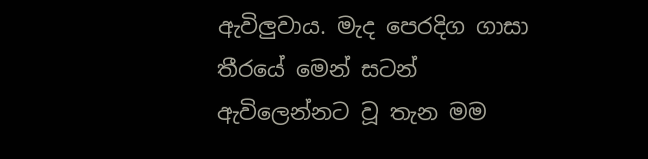ඇවිලුවාය. මැද පෙරදිග ගාසා තීරයේ මෙන් සටන් ඇවිලෙන්නට වූ තැන මම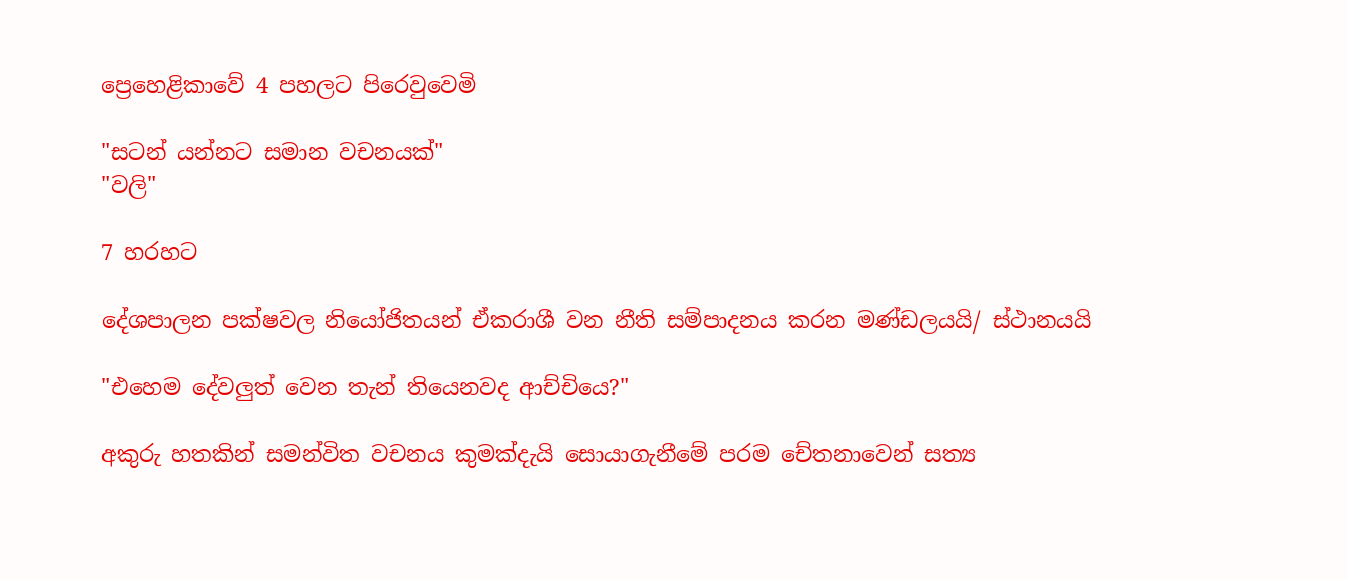ප්‍රෙහෙළිකාවේ 4 පහලට පිරෙවුවෙමි

"සටන් යන්නට සමාන වචනයක්"
"වලි"

7 හරහට

දේශපාලන පක්ෂවල නියෝජිතයන් ඒකරාශී වන නීති සම්පාදනය කරන මණ්ඩලයයි/ ස්ථානයයි

"එහෙම දේවලුත් වෙන තැන් තියෙනවද ආච්චියෙ?"

අකුරු හතකින් සමන්විත වචනය කුමක්දැයි සොයාගැනීමේ පරම චේතනාවෙන් සත්‍ය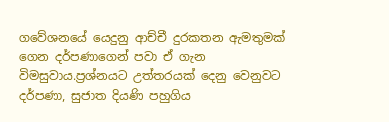ගවේශනයේ යෙදුනු ආච්චී දුරකතන ඇමතුමක් ගෙන දර්පණාගෙන් පවා ඒ ගැන විමසුවාය.ප්‍රශ්නයට උත්තරයක් දෙනු වෙනුවට දර්පණා, සුජාත දියණි පහුගිය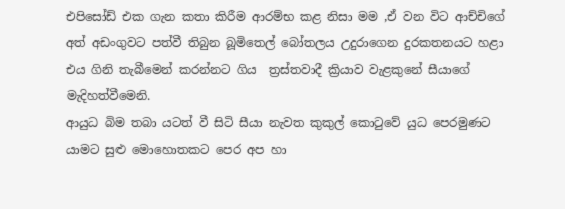එපිසෝඩ් එක ගැන කතා කිරීම ආරම්භ කළ නිසා මම ,ඒ වන විට ආච්චිගේ අත් අඩංගුවට පත්වී තිබුන බූමිතෙල් බෝතලය උදුරාගෙන දුරකතනයට හළා එය ගිනි තැබීමෙන් කරන්නට ගිය  ත්‍රස්තවාදී ක්‍රියාව වැළකුනේ සීයාගේ මැදිහත්වීමෙනි.
ආයුධ බිම තබා යටත් වී සිටි සීයා නැවත කුකුල් කොටුවේ යුධ පෙරමුණට යාමට සුළු මොහොතකට පෙර අප හා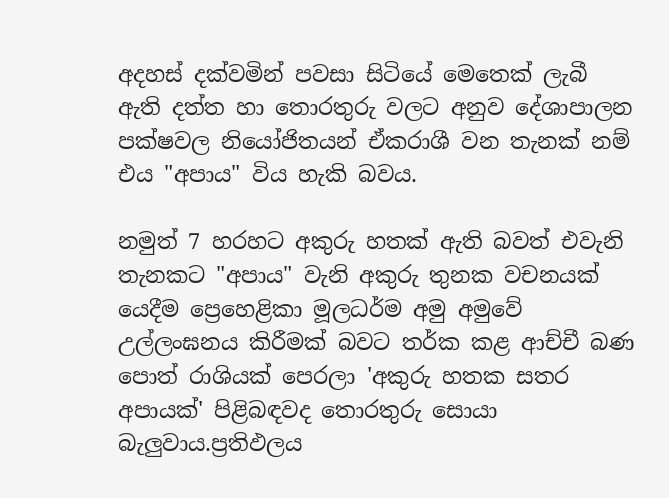අදහස් දක්වමින් පවසා සිටියේ මෙතෙක් ලැබී ඇති දත්ත හා තොරතුරු වලට අනුව දේශාපාලන පක්ෂවල නියෝජිතයන් ඒකරාශී වන තැනක් නම් එය "අපාය" විය හැකි බවය.

නමුත් 7 හරහට අකුරු හතක් ඇති බවත් එවැනි තැනකට "අපාය" වැනි අකුරු තුනක වචනයක් යෙදීම ප්‍රෙහෙළිකා මූලධර්ම අමු අමුවේ උල්ලංඝනය කිරීමක් බවට තර්ක කළ ආච්චී බණ පොත් රාශියක් පෙරලා 'අකුරු හතක සතර අපායක්' පිළිබඳවද තොරතුරු සොයා බැලුවාය.ප්‍රතිඵලය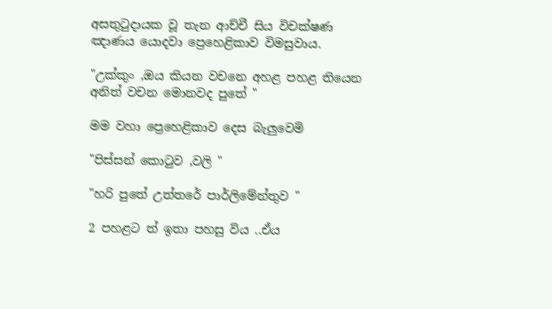අසතුටුදායක වූ තැන ආච්චී සිය විචක්ෂණ ඤාණය යොදවා ප්‍රෙහෙළිකාව විමසුවාය.

"උක්කුං ,ඔය කියන වචනෙ අහළ පහළ තියෙන අනිත් වචන මොනවද පුතේ "

මම වහා ප්‍රෙහෙළිකාව දෙස බැලුවෙමි

"පිස්සන් කොටුව ,වලි "

"හරි පුතේ උත්තරේ පාර්ලිමේන්තුව "

2 පහළට ත් ඉතා පහසු විය ..ඒය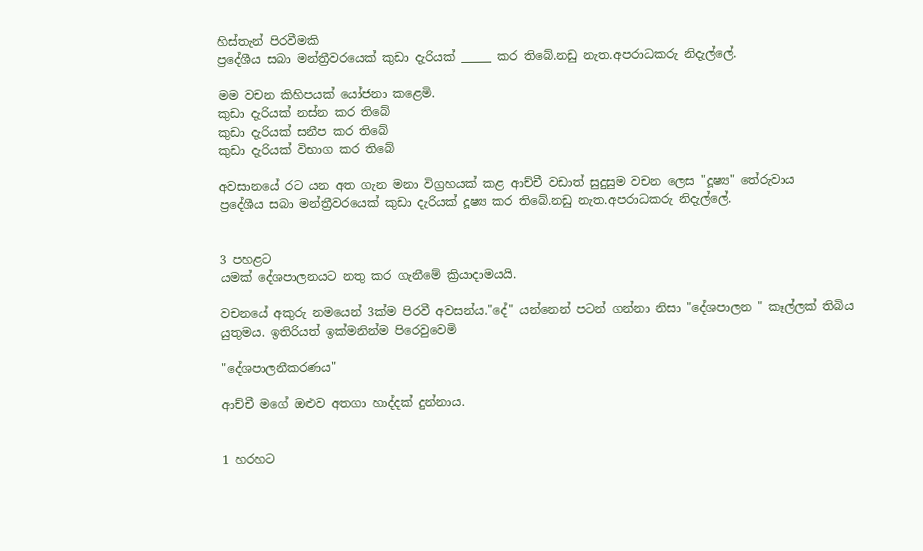හිස්තැන් පිරවීමකි
ප්‍රදේශීය සබා මන්ත්‍රීවරයෙක් කුඩා දැරියක් _____ කර තිබේ.නඩු නැත.අපරාධකරු නිදැල්ලේ.

මම වචන කිහිපයක් යෝජනා කළෙමි.
කුඩා දැරියක් නස්න කර තිබේ
කුඩා දැරියක් සනීප කර තිබේ
කුඩා දැරියක් විභාග කර තිබේ

අවසානයේ රට යන අත ගැන මනා විග්‍රහයක් කළ ආච්චී වඩාත් සුදුසුම වචන ලෙස "දූෂ්‍ය" තේරුවාය
ප්‍රදේශීය සබා මන්ත්‍රීවරයෙක් කුඩා දැරියක් දූෂ්‍ය කර තිබේ.නඩු නැත.අපරාධකරු නිදැල්ලේ.


3 පහළට
යමක් දේශපාලනයට නතු කර ගැනීමේ ක්‍රියාදාමයයි.

වචනයේ අකුරු නමයෙන් 3ක්ම පිරවී අවසන්ය."දේ" යන්නෙන් පටන් ගන්නා නිසා "දේශපාලන " කෑල්ලක් තිබිය යුතුමය. ඉතිරියත් ඉක්මනින්ම පිරෙවුවෙමි

"දේශපාලනීකරණය"

ආච්චී මගේ ඔළුව අතගා හාද්දක් දුන්නාය.


1 හරහට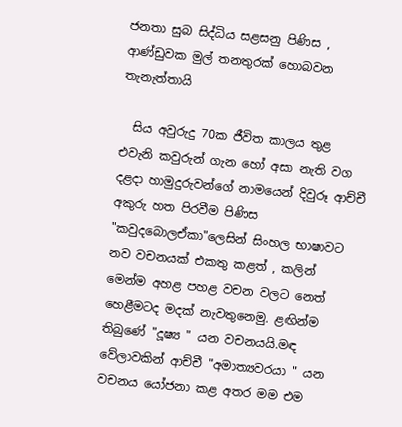ජනතා සුබ සිද්ධිය සළසනු පිණිස , ආණ්ඩුවක මුල් තනතුරක් හොබවන තැනැත්තායි

  සිය අවුරුදු 70ක ජීවිත කාලය තුළ එවැනි කවුරුන් ගැන හෝ අසා නැති වග දළදා හාමුදුරුවන්ගේ නාමයෙන් දිවුරූ ආච්චී අකුරු හත පිරවීම පිණිස  "කවුදබොලඒකා"ලෙසින් සිංහල භාෂාවට නව වචනයක් එකතු කළත් , කලින් මෙන්ම අහළ පහළ වචන වලට නෙත් හෙළීමටද මදක් නැවතුනෙමු. ළඟින්ම තිබුණේ "දූෂ්‍ය " යන වචනයයි.මඳ වේලාවකින් ආච්චී "අමාත්‍යවරයා " යන වචනය යෝජනා කළ අතර මම එම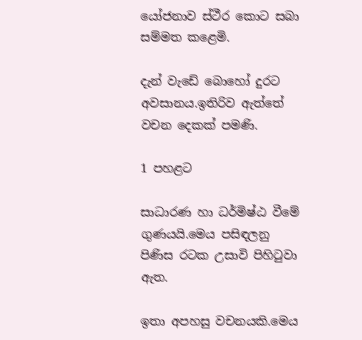යෝජනාව ස්ථීර කොට සබා සම්මත කළෙමි.

දැන් වැඩේ බොහෝ දුරට අවසානය.ඉතිරිව ඇත්තේ වචන දෙකක් පමණි.

1 පහළට

සාධාරණ හා ධර්මිෂ්ඨ වීමේ ගුණයයි.මෙය පසිඳලනු පිණිස රටක උසාවි පිහිටුවා ඇත.

ඉතා අපහසු වචනයකි.මෙය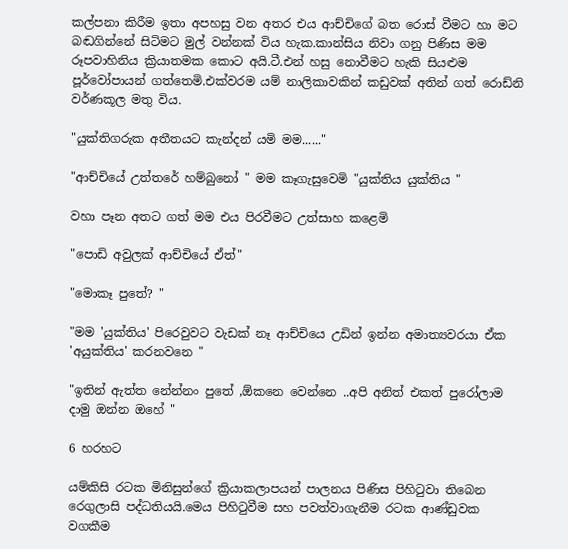කල්පනා කිරීම ඉතා අපහසු වන අතර එය ආච්චිගේ බත රොස් වීමට හා මට බඬගින්නේ සිටිමට මුල් වන්නක් විය හැක.කාන්සිය නිවා ගනු පිණිස මම රූපවාහිනිය ක්‍රියාතමක කොට අයි.ටී.එන් හසු නොවීමට හැකි සියළුම පූර්වෝපායන් ගත්තෙමි.එක්වරම යම් නාලිකාවකින් කඩුවක් අතින් ගත් රොඩ්නි වර්ණකූල මතු විය.

"යුක්තිගරුක අතීතයට කැන්දන් යමි මම......"

"ආච්චියේ උත්තරේ හම්බුනෝ " මම කෑගැසුවෙමි "යුක්තිය යුක්තිය "

වහා පෑන අතට ගත් මම එය පිරවීමට උත්සාහ කළෙමි

"පොඩි අවුලක් ආච්චියේ ඒත්"

"මොකෑ පුතේ? "

"මම 'යුක්තිය' පිරෙවුවට වැඩක් නෑ ආච්චියෙ උඩින් ඉන්න අමාත්‍යවරයා ඒක 'අයුක්තිය' කරනවනෙ "

"ඉතින් ඇත්ත නේන්නං පුතේ ,ඕකනෙ වෙන්නෙ ..අපි අනිත් එකත් පුරෝලාම දාමු ඔන්න ඔහේ "

6 හරහට

යම්කිසි රටක මිනිසුන්ගේ ක්‍රියාකලාපයන් පාලනය පිණිස පිහිටුවා තිබෙන රෙගුලාසි පද්ධතියයි.මෙය පිහිටුවීම සහ පවත්වාගැනීම රටක ආණ්ඩුවක වගකීම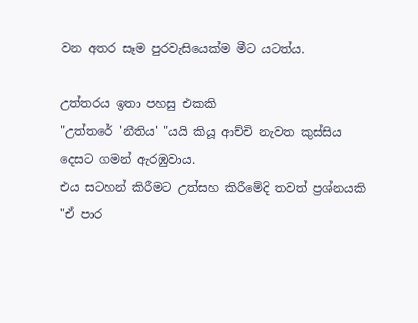වන අතර සෑම පුරවැසියෙක්ම මීට යටත්ය.

උත්තරය ඉතා පහසු එකකි
"උත්තරේ 'නීතිය' "යයි කියූ ආච්චි නැවත කුස්සිය දෙසට ගමන් ඇරඹුවාය.
එය සටහන් කිරීමට උත්සහ කිරීමේදි තවත් ප්‍රශ්නයකි
"ඒ පාර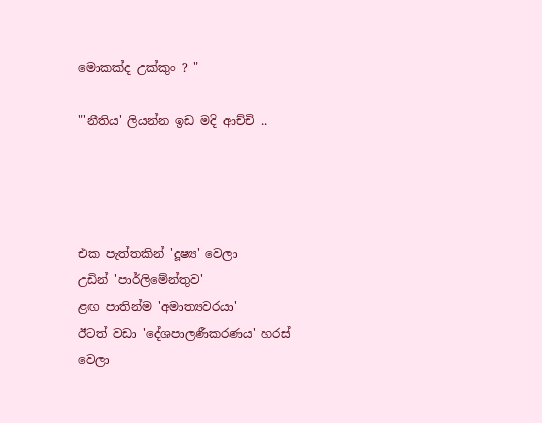මොකක්ද උක්කුං ? "

"'නීතිය' ලියන්න ඉඩ මදි ආච්චි ..




එක පැත්තකින් 'දූෂ්‍ය' වෙලා
උඩින් 'පාර්ලිමේන්තුව'
ළඟ පාතින්ම 'අමාත්‍යවරයා'
ඊටත් වඩා 'දේශපාලණීකරණය' හරස් වෙලා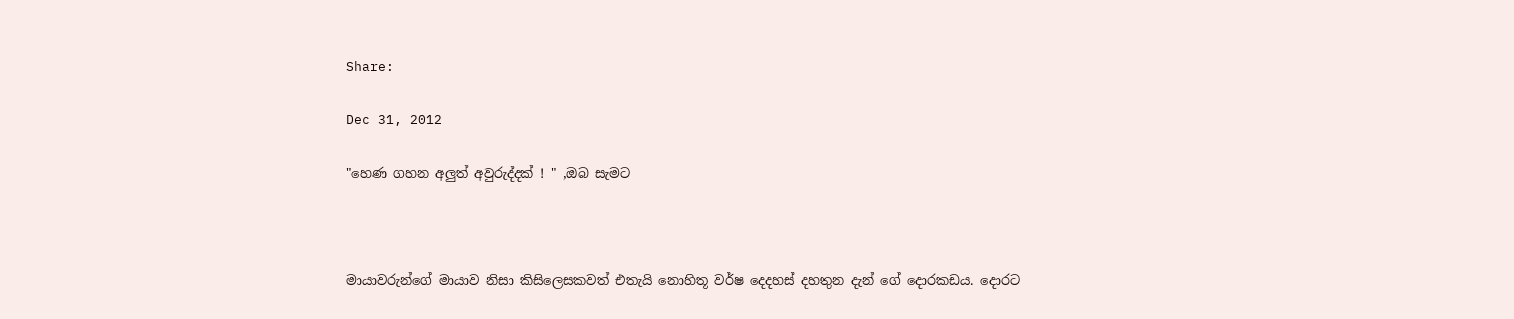Share:

Dec 31, 2012

"හෙණ ගහන අලුත් අවුරුද්දක් ! " ,ඔබ සැමට



මායාවරුන්ගේ මායාව නිසා කිසිලෙසකවත් එතැයි නොහිතූ වර්ෂ දෙදහස් දහතුන දැන් ගේ දොරකඩය. දොරට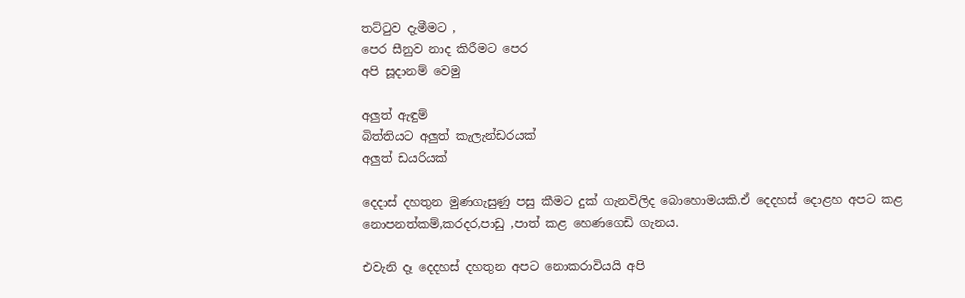තට්ටුව දැමීමට ,
පෙර සීනුව නාද කිරීමට පෙර
අපි සූදානම් වෙමු

අලුත් ඇඳුම්
බිත්තියට අලුත් කැලැන්ඩරයක්
අලුත් ඩයරියක්

දෙදාස් දහතුන මුණගැසුණු පසු කීමට දුක් ගැනවිලිද බොහොමයකි.ඒ දෙදහස් දොළහ අපට කළ නොපනත්කම්,කරදර,පාඩු ,පාත් කළ හෙණගෙඩි ගැනය.

එවැනි දෑ දෙදහස් දහතුන අපට නොකරාවියයි අපි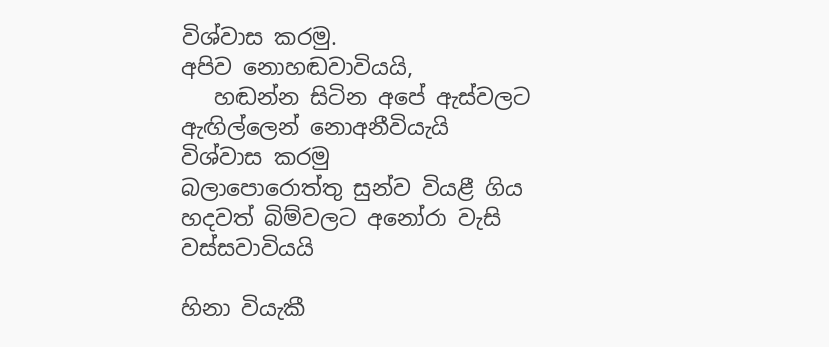විශ්වාස කරමු.
අපිව නොහඬවාවියයි,
   හඬන්න සිටින අපේ ඇස්වලට ඇඟිල්ලෙන් නොඅනීවියැයි විශ්වාස කරමු
බලාපොරොත්තු සුන්ව වියළී ගිය හදවත් බිම්වලට අනෝරා වැසි වස්සවාවියයි

හිනා වියැකී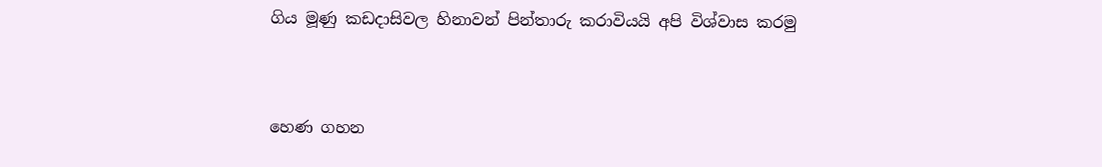ගිය මූණු කඩදාසිවල හිනාවන් පින්තාරු කරාවියයි අපි විශ්වාස කරමු


හෙණ ගහන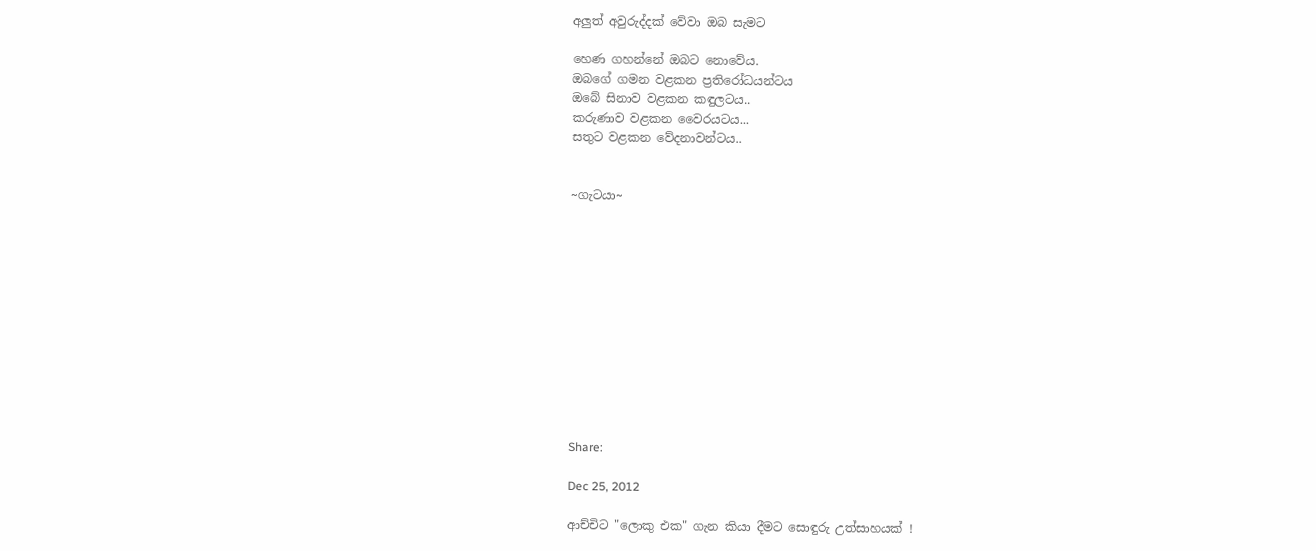අලුත් අවුරුද්දක් වේවා ඔබ සැමට

හෙණ ගහන්නේ ඔබට නොවේය.
ඔබගේ ගමන වළකන ප්‍රතිරෝධයන්ටය
ඔබේ සිනාව වළකන කඳුලටය..
කරුණාව වළකන වෛරයටය...
සතුට වළකන වේදනාවන්ටය..


~ගැටයා~












Share:

Dec 25, 2012

ආච්චිට "ලොකු එක" ගැන කියා දීමට සොඳුරු උත්සාහයක් !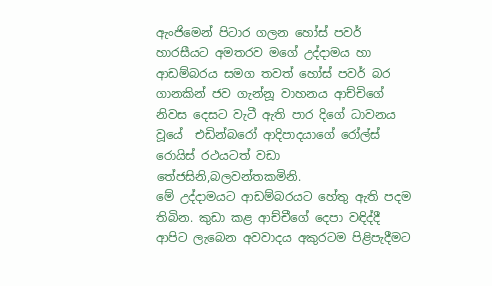ඇංජිමෙන් පිටාර ගලන හෝස් පවර් හාරසීයට අමතරව මගේ උද්දාමය හා ආඩම්බරය සමග තවත් හෝස් පවර් බර ගානකින් ජව ගැන්නූ වාහනය ආච්චිගේ නිවස දෙසට වැටී ඇති පාර දිගේ ධාවනය වූයේ  එඩින්බරෝ ආදිපාදයාගේ රෝල්ස් රොයිස් රථයටත් වඩා තේජසිනි,බලවන්තකමිනි.
මේ උද්දාමයට ආඩම්බරයට හේතු ඇති පදම තිබින. කුඩා කළ ආච්චීගේ දෙපා වඳිද්දී ආපිට ලැබෙන අවවාදය අකුරටම පිළිපැදීමට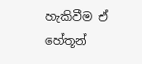හැකිවීම ඒ හේතූන්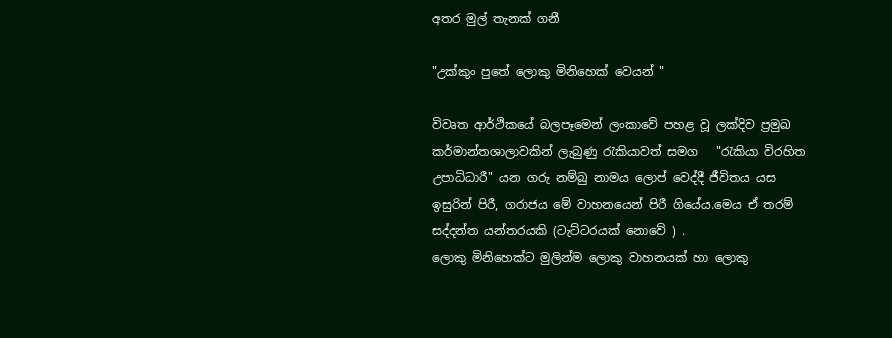අතර මුල් තැනක් ගනී

"උක්කුං පුතේ ලොකු මිනිහෙක් වෙයන් "

විවෘත ආර්ථිකයේ බලපෑමෙන් ලංකාවේ පහළ වූ ලක්දිව ප්‍රමුඛ කර්මාන්තශාලාවකින් ලැබුණු රැකියාවත් සමග   "රැකියා විරහිත උපාධිධාරී" යන ගරු නම්බු නාමය ලොප් වෙද්දී ජීවිතය යස ඉසුරින් පිරී, ගරාජය මේ වාහනයෙන් පිරී ගියේය.මෙය ඒ තරම් සද්දන්ත යන්තරයකි (ටැට්ටරයක් නොවේ ) .
ලොකු මිනිහෙක්ට මුලින්ම ලොකු වාහනයක් හා ලොකු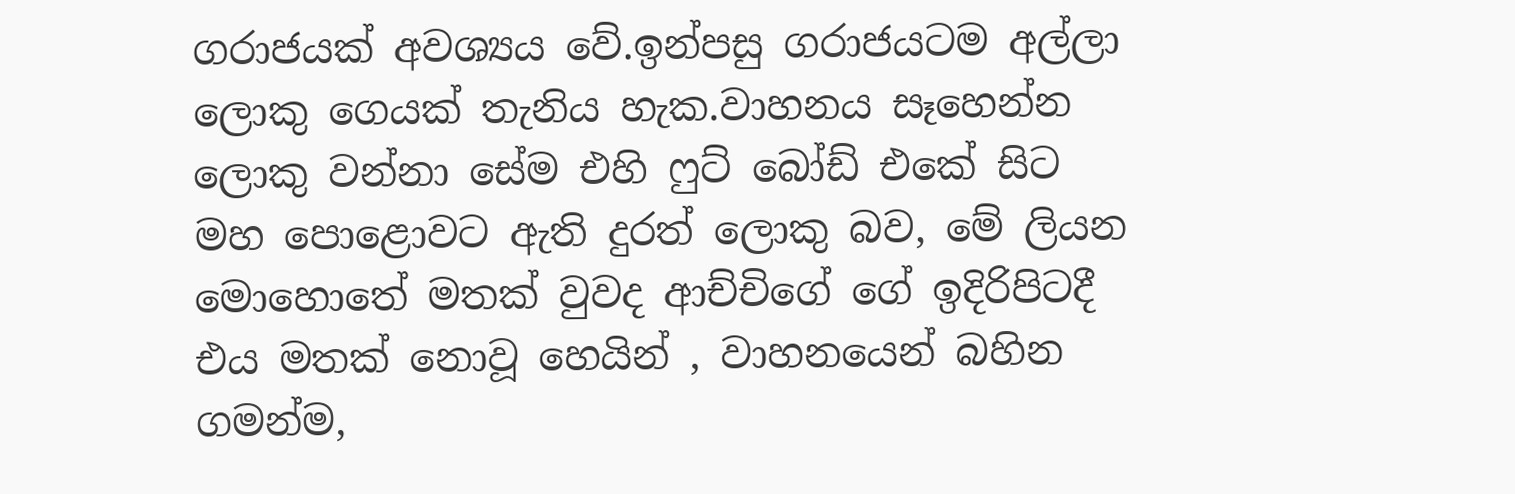ගරාජයක් අවශ්‍යය වේ.ඉන්පසු ගරාජයටම අල්ලා ලොකු ගෙයක් තැනිය හැක.වාහනය සෑහෙන්න ලොකු වන්නා සේම එහි ෆුට් බෝඩ් එකේ සිට මහ පොළොවට ඇති දුරත් ලොකු බව, මේ ලියන මොහොතේ මතක් වුවද ආච්චිගේ ගේ ඉදිරිපිටදී එය මතක් නොවූ හෙයින් , වාහනයෙන් බහින ගමන්ම,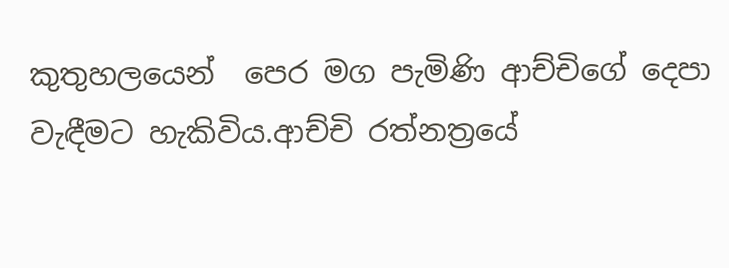කුතුහලයෙන්  පෙර මග පැමිණි ආච්චිගේ දෙපා වැඳීමට හැකිවිය.ආච්චි රත්නත්‍රයේ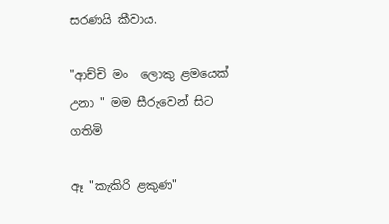සරණයි කීවාය.

"ආච්චි මං  ලොකු ළමයෙක් උනා " මම සීරුවෙන් සිට ගතිමි

ඈ "කැකිරි ළකුණ"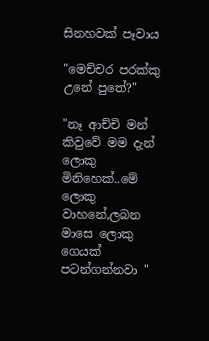සිනහවක් පෑවාය

"මෙච්චර පරක්කු උනේ පුතේ?"

"නෑ ආච්චි මන් කිවුවේ මම දැන් ලොකු මිනිහෙක්..මේ ලොකු වාහනේ,ලබන මාසෙ ලොකු ගෙයක් පටන්ගන්නවා "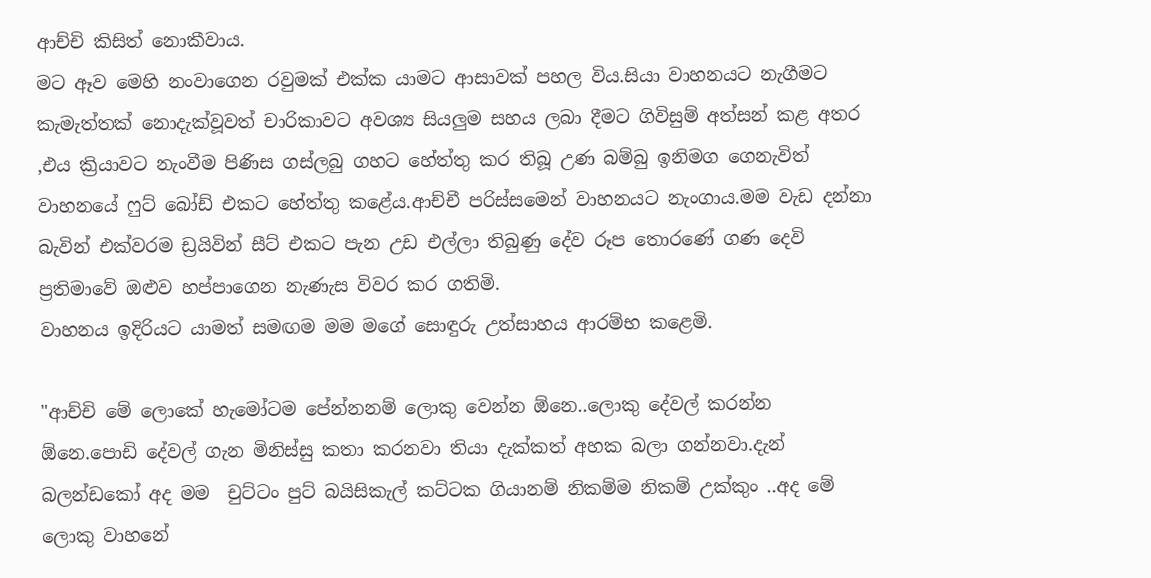ආච්චි කිසිත් නොකීවාය.
මට ඈව මෙහි නංවාගෙන රවුමක් එක්ක යාමට ආසාවක් පහල විය.සියා වාහනයට නැගීමට කැමැත්තක් නොදැක්වූවත් චාරිකාවට අවශ්‍ය සියලුම සහය ලබා දීමට ගිවිසුම් අත්සන් කළ අතර ,එය ක්‍රියාවට නැංවීම පිණිස ගස්ලබු ගහට හේත්තු කර තිබූ උණ බම්බු ඉනිමග ගෙනැවිත් වාහනයේ ෆුට් බෝඩ් එකට හේත්තු කළේය.ආච්චී පරිස්සමෙන් වාහනයට නැංගාය.මම වැඩ දන්නා බැවින් එක්වරම ඩ්‍රයිවින් සීට් එකට පැන උඩ එල්ලා තිබුණු දේව රූප තොරණේ ගණ දෙවි ප්‍රතිමාවේ ඔළුව හප්පාගෙන නැණැස විවර කර ගතිමි.
වාහනය ඉදිරියට යාමත් සමඟම මම මගේ සොඳුරු උත්සාහය ආරම්භ කළෙමි.

"ආච්චි මේ ලොකේ හැමෝටම පේන්නනම් ලොකු වෙන්න ඕනෙ..ලොකු දේවල් කරන්න ඕනෙ.පොඩි දේවල් ගැන මිනිස්සු කතා කරනවා තියා දැක්කත් අහක බලා ගන්නවා.දැන් බලන්ඩකෝ අද මම  චුට්ටං පුට් බයිසිකැල් කට්ටක ගියානම් නිකම්ම නිකම් උක්කුං ..අද මේ ලොකු වාහනේ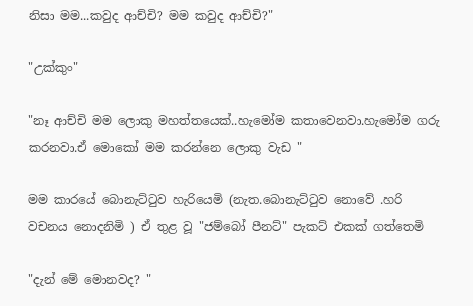නිසා මම...කවුද ආච්චි? මම කවුද ආච්චි?"

"උක්කුං"

"නෑ ආච්චි මම ලොකු මහත්තයෙක්..හැමෝම කතාවෙනවා.හැමෝම ගරු කරනවා.ඒ මොකෝ මම කරන්නෙ ලොකු වැඩ "

මම කාරයේ බොනැට්ටුව හැරියෙමි (නැත.බොනැට්ටුව නොවේ .හරි වචනය නොදනිමි ) ඒ තුළ වූ "ජම්බෝ පීනට්" පැකට් එකක් ගත්තෙමි

"දැන් මේ මොනවද? "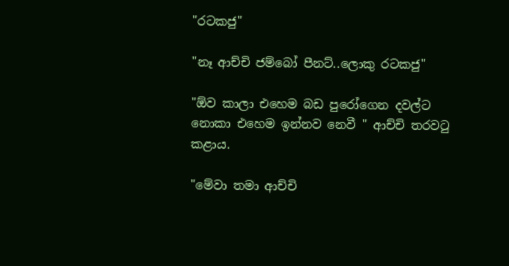"රටකජු"

"නෑ ආච්චි ජම්බෝ පීනට්..ලොකු රටකජු"

"ඕව කාලා එහෙම බඩ පුරෝගෙන දවල්ට නොකා එහෙම ඉන්නව නෙවී " ආච්චි තරවටු කළාය.

"මේවා තමා ආච්චි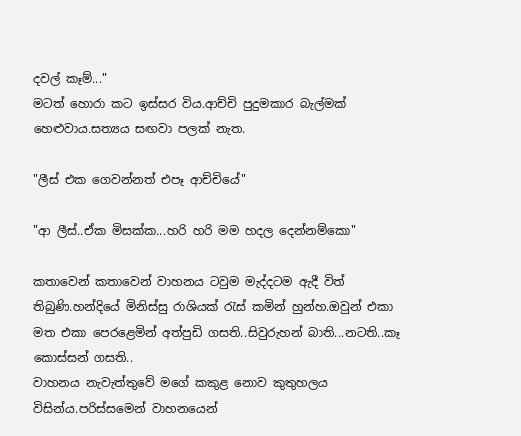දවල් කෑම්..."
මටත් හොරා කට ඉස්සර විය.ආච්චි පුදුමකාර බැල්මක් හෙළුවාය.සත්‍යය සඟවා පලක් නැත.

"ලීස් එක ගෙවන්නත් එපෑ ආච්චියේ"

"ආ ලීස්..ඒක මිසක්ක...හරි හරි මම හදල දෙන්නම්කො"

කතාවෙන් කතාවෙන් වාහනය ටවුම මැද්දටම ඇදී විත් තිබුණි.හන්දියේ මිනිස්සු රාශියක් රැස් කමින් හුන්හ.ඔවුන් එකා මත එකා පෙරළෙමින් අත්පුඩි ගසති..සිවුරුහන් බාති...නටති..කෑ කොස්සන් ගසති..
වාහනය නැවැත්තුවේ මගේ කකුළ නොව කුතුහලය විසින්ය.පරිස්සමෙන් වාහනයෙන්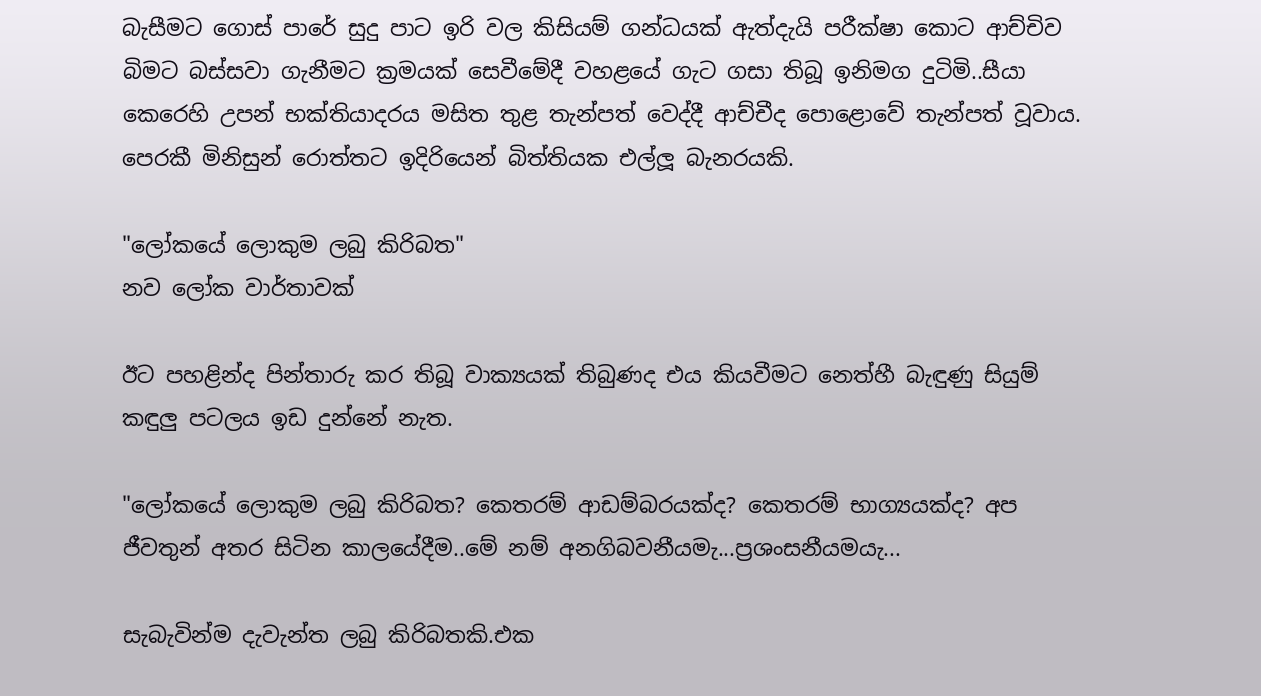බැසීමට ගොස් පාරේ සුදු පාට ඉරි වල කිසියම් ගන්ධයක් ඇත්දැයි පරීක්ෂා කොට ආච්චිව බිමට බස්සවා ගැනීමට ක්‍රමයක් සෙවීමේදී වහළයේ ගැට ගසා තිබූ ඉනිමග දුටිමි..සීයා කෙරෙහි උපන් භක්තියාදරය මසිත තුළ තැන්පත් වෙද්දී ආච්චීද පොළොවේ තැන්පත් වූවාය.
පෙරකී මිනිසුන් රොත්තට ඉදිරියෙන් බිත්තියක එල්ලූ බැනරයකි.

"ලෝකයේ ලොකුම ලබු කිරිබත"
නව ලෝක වාර්තාවක්

ඊට පහළින්ද පින්තාරු කර තිබූ වාක්‍යයක් තිබුණද එය කියවීමට නෙත්හී බැඳුණු සියුම් කඳුලු පටලය ඉඩ දුන්නේ නැත.

"ලෝකයේ ලොකුම ලබු කිරිබත? කෙතරම් ආඩම්බරයක්ද? කෙතරම් භාග්‍යයක්ද? අප ජීවතුන් අතර සිටින කාලයේදීම..මේ නම් අනගිබවනීයමැ...ප්‍රශංසනීයමයැ...

සැබැවින්ම දැවැන්ත ලබු කිරිබතකි.එක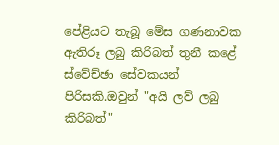පේළියට තැබූ මේස ගණනාවක ඇතිරූ ලබු කිරිබත් තුනී කළේ ස්වේච්ඡා සේවකයන් පිරිසකි.ඔවුන් "අයි ලව් ලබු කිරිබත්"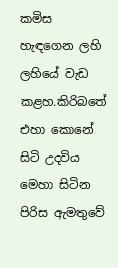කමිස හැඳගෙන ලහි ලහියේ වැඩ කළහ.කිරිබතේ එහා කොනේ සිටි උදවිය මෙහා සිටින පිරිස ඇමතුවේ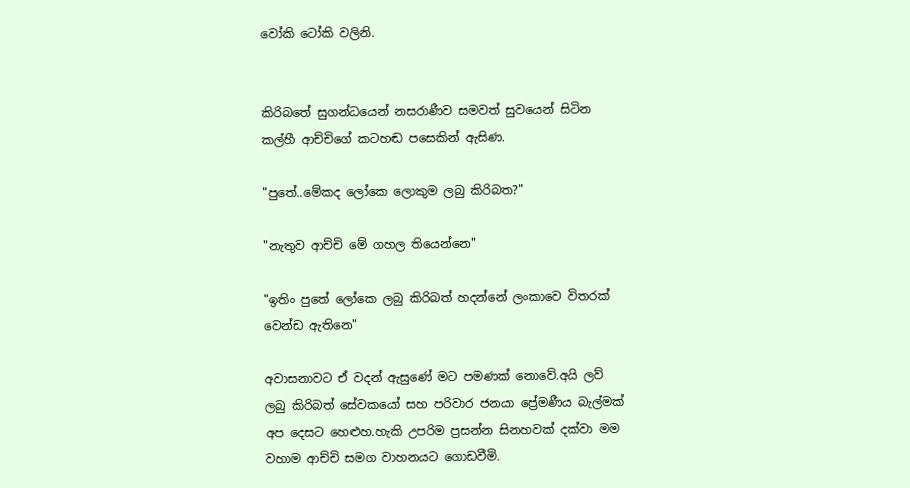වෝකි ටෝකි වලිනි.


කිරිබතේ සුගන්ධයෙන් නසරාණීව සමවත් සුවයෙන් සිටින කල්හී ආච්චිගේ කටහඬ පසෙකින් ඇසිණ.

"පුතේ..මේකද ලෝකෙ ලොකුම ලබු කිරිබත?"

"නැතුව ආච්චි මේ ගහල තියෙන්නෙ"

"ඉතිං පුතේ ලෝකෙ ලබු කිරිබත් හදන්නේ ලංකාවෙ විතරක් වෙන්ඩ ඇතිනෙ"

අවාසනාවට ඒ වදන් ඇසුණේ මට පමණක් නොවේ.අයි ලව් ලබු කිරිබත් සේවකයෝ සහ පරිවාර ජනයා ප්‍රේමණීය බැල්මක් අප දෙසට හෙළුහ.හැකි උපරිම ප්‍රසන්න සිනහවක් දක්වා මම වහාම ආච්චි සමග වාහනයට ගොඩවීමි.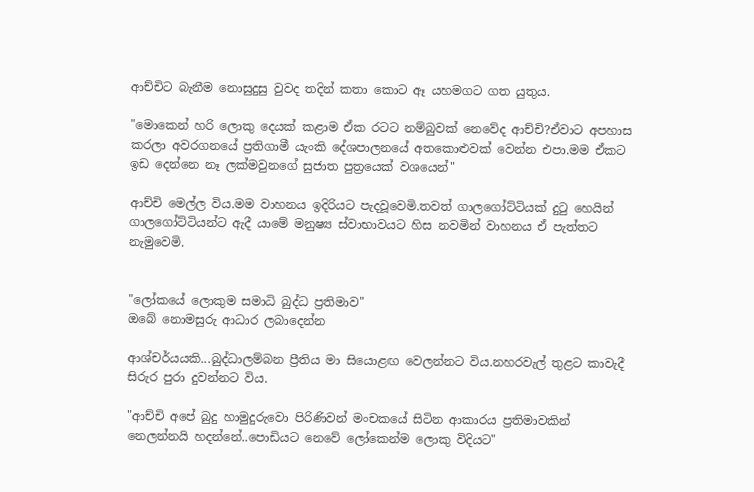ආච්චිට බැනීම නොසුදුසු වුවද තදින් කතා කොට ඈ යහමගට ගත යුතුය.

"මොකෙන් හරි ලොකු දෙයක් කළාම ඒක රටට නම්බුවක් නෙවේද ආච්චි?ඒවාට අපහාස කරලා අවරගනයේ ප්‍රතිගාමී යැංකි දේශපාලනයේ අතකොළුවක් වෙන්න එපා.මම ඒකට ඉඩ දෙන්නෙ නෑ ලක්මවුනගේ සුජාත පුත්‍රයෙක් වශයෙන්"

ආච්චි මෙල්ල විය.මම වාහනය ඉදිරියට පැදවූවෙමි.තවත් ගාලගෝට්ටියක් දුටු හෙයින් ගාලගෝට්ටියන්ට ඇදී යාමේ මනුෂ්‍ය ස්වාභාවයට හිස නවමින් වාහනය ඒ පැත්තට නැමුවෙමි.


"ලෝකයේ ලොකුම සමාධි බුද්ධ ප්‍රතිමාව"
ඔබේ නොමසුරු ආධාර ලබාදෙන්න

ආශ්චර්යයකි...බුද්ධාලම්බන ප්‍රීතිය මා සියොළඟ වෙලන්නට විය.නහරවැල් තුළට කාවැදී සිරුර පුරා දුවන්නට විය.

"ආච්චි අපේ බුදු හාමුදුරුවො පිරිණිවන් මංචකයේ සිටින ආකාරය ප්‍රතිමාවකින් නෙලන්නයි හදන්නේ..පොඩියට නෙවේ ලෝකෙන්ම ලොකු විදියට"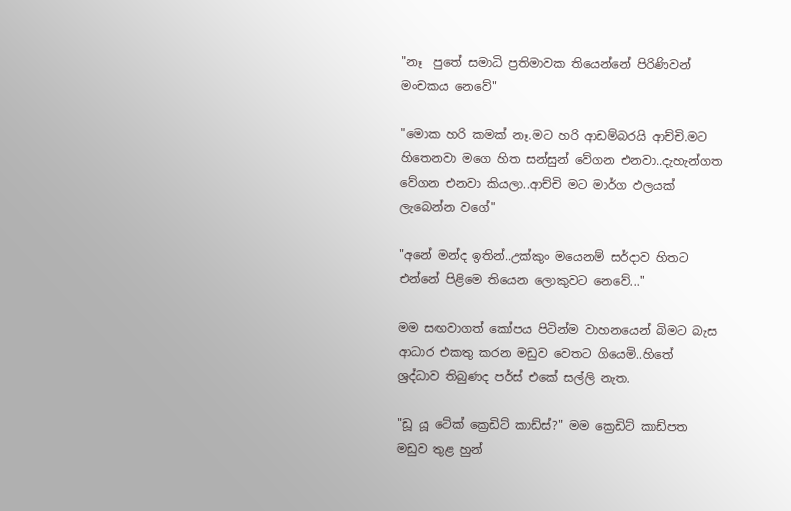"නෑ  පුතේ සමාධි ප්‍රතිමාවක තියෙන්නේ පිරිණිවන් මංචකය නෙවේ"

"මොක හරි කමක් නෑ.මට හරි ආඩම්බරයි ආච්චි.මට හිතෙනවා මගෙ හිත සන්සුන් වේගන එනවා..දැහැන්ගත වේගන එනවා කියලා..ආච්චි මට මාර්ග ඵලයක් ලැබෙන්න වගේ"

"අනේ මන්ද ඉතින්..උක්කුං මයෙනම් සර්දාව හිතට එන්නේ පිළිමෙ තියෙන ලොකුවට නෙවේ..."

මම සඟවාගත් කෝපය පිටින්ම වාහනයෙන් බිමට බැස ආධාර එකතු කරන මඩුව වෙතට ගියෙමි..හිතේ ශ්‍රද්ධාව තිබුණද පර්ස් එකේ සල්ලි නැත.

"ඩූ යූ ටේක් ක්‍රෙඩිට් කාඩ්ස්?" මම ක්‍රෙඩිට් කාඩ්පත මඩුව තුළ හුන්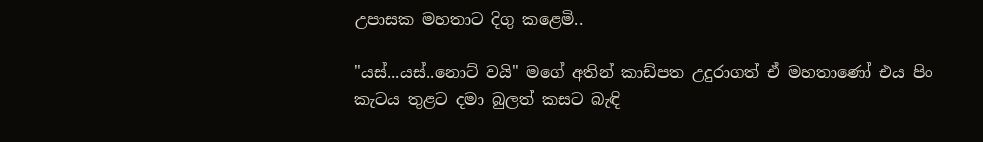උපාසක මහතාට දිගු කළෙමි..

"යස්...යස්..නොට් වයි" මගේ අතින් කාඩ්පත උදුරාගත් ඒ මහතාණෝ එය පිං කැටය තුළට දමා බුලත් කසට බැඳි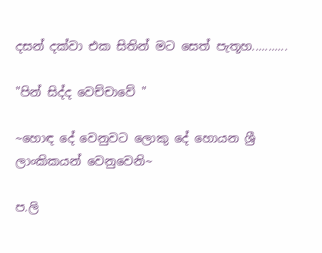දසන් දක්වා එක සිතින් මට සෙත් පැතූහ...........

"පින් සිද්ද වෙච්චාවේ "

~හොඳ දේ වෙනුවට ලොකු දේ හොයන ශ්‍රී ලාංකිකයන් වෙනුවෙනි~

ප.ලි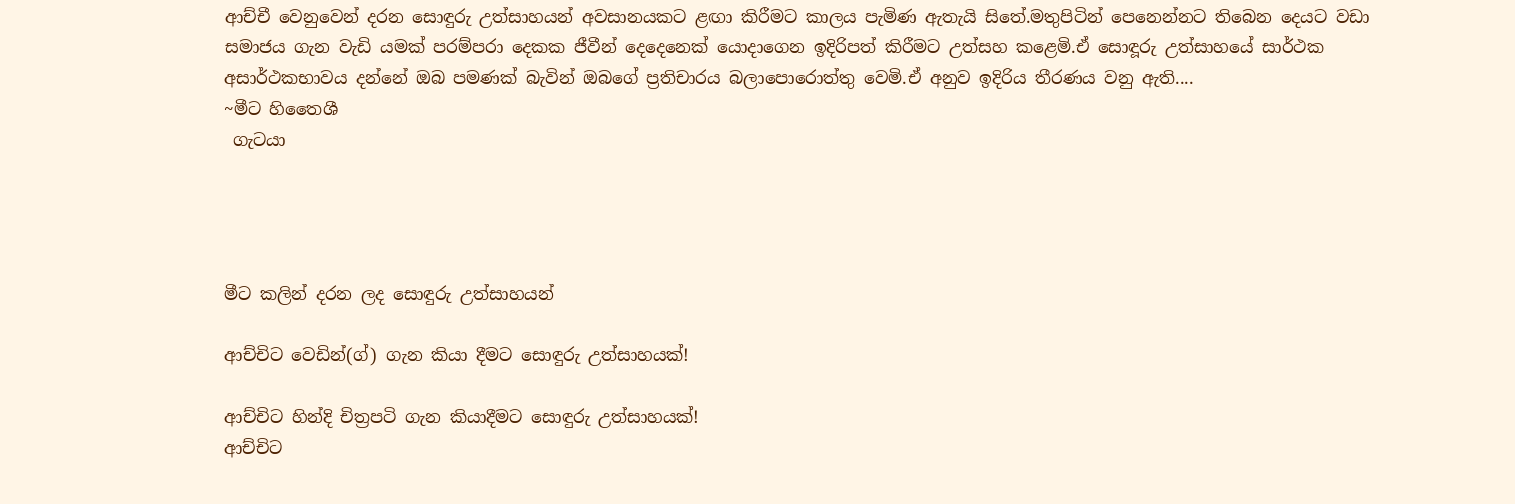ආච්චී වෙනුවෙන් දරන සොඳුරු උත්සාහයන් අවසානයකට ළඟා කිරීමට කාලය පැමිණ ඇතැයි සිතේ.මතුපිටින් පෙනෙන්නට තිබෙන දෙයට වඩා සමාජය ගැන වැඩි යමක් පරම්පරා දෙකක ජීවීන් දෙදෙනෙක් යොදාගෙන ඉදිරිපත් කිරීමට උත්සහ කළෙමි.ඒ සොඳූරු උත්සාහයේ සාර්ථක අසාර්ථකභාවය දන්නේ ඔබ පමණක් බැවින් ඔබගේ ප්‍රතිචාරය බලාපොරොත්තු වෙමි.ඒ අනුව ඉදිරිය තීරණය වනු ඇති....
~මීට හිතෛශී
 ගැටයා




මීට කලින් දරන ලද සොඳුරු උත්සාහයන්

ආච්චිට වෙඩින්(ග්) ගැන කියා දීමට සොඳුරු උත්සාහයක්!

ආච්චිට හින්දි චිත්‍රපටි ගැන කියාදීමට සොඳුරු උත්සාහයක්!
ආච්චිට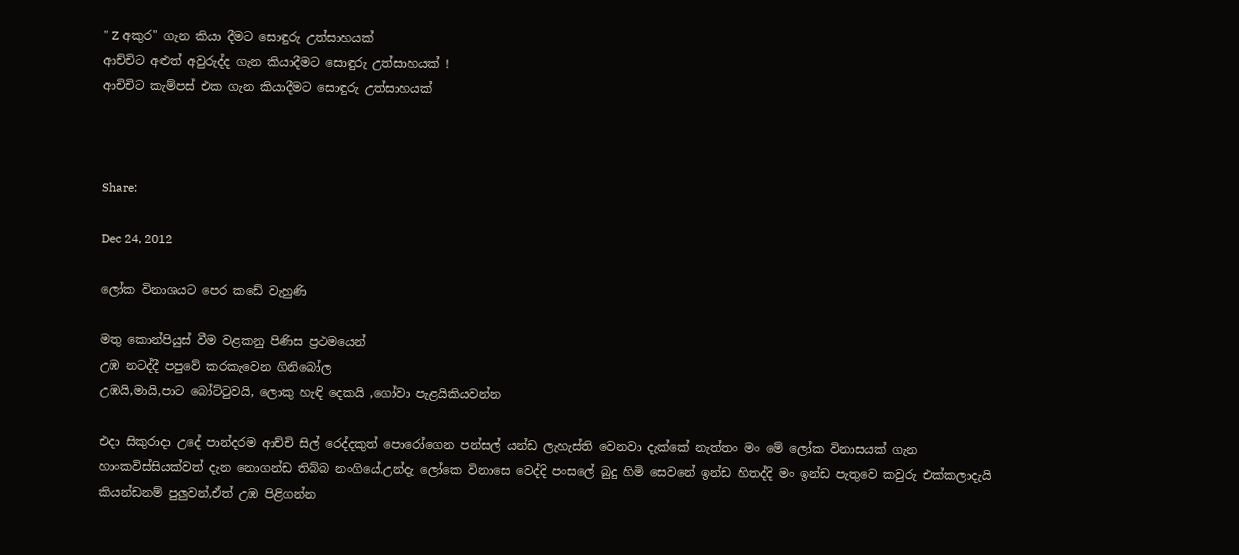" Z අකුර" ගැන කියා දීමට සොඳුරු උත්සාහයක්
ආච්චිට අළුත් අවුරුද්ද ගැන කියාදීමට සොඳුරු උත්සාහයක් !
ආචිචිට කැම්පස් එක ගැන කියාදීමට සොඳුරු උත්සාහයක්



Share:

Dec 24, 2012

ලෝක විනාශයට පෙර කඩේ වැහුණි

මතු කොන්පියුස් වීම වළකනු පිණිස ප්‍රථමයෙන්
උඹ නටද්දී පපුවේ කරකැවෙන ගිනිබෝල
උඹයි,මායි,පාට බෝට්ටුවයි, ලොකු හැඳි දෙකයි ,ගෝවා පැළයිකියවන්න

එදා සිකුරාදා උදේ පාන්දරම ආච්චි සිල් රෙද්දකුත් පොරෝගෙන පන්සල් යන්ඩ ලැහැස්ති වෙනවා දැක්කේ නැත්තං මං මේ ලෝක විනාසයක් ගැන හාංකවිස්සියක්වත් දැන නොගන්ඩ තිබ්බ නංගියේ.උන්දැ ලෝකෙ විනාසෙ වෙද්දි පංසලේ බුදු හිමි සෙවනේ ඉන්ඩ හිතද්දි මං ඉන්ඩ පැතුවෙ කවුරු එක්කලාදැයි කියන්ඩනම් පුලුවන්,ඒත් උඹ පිළිගන්න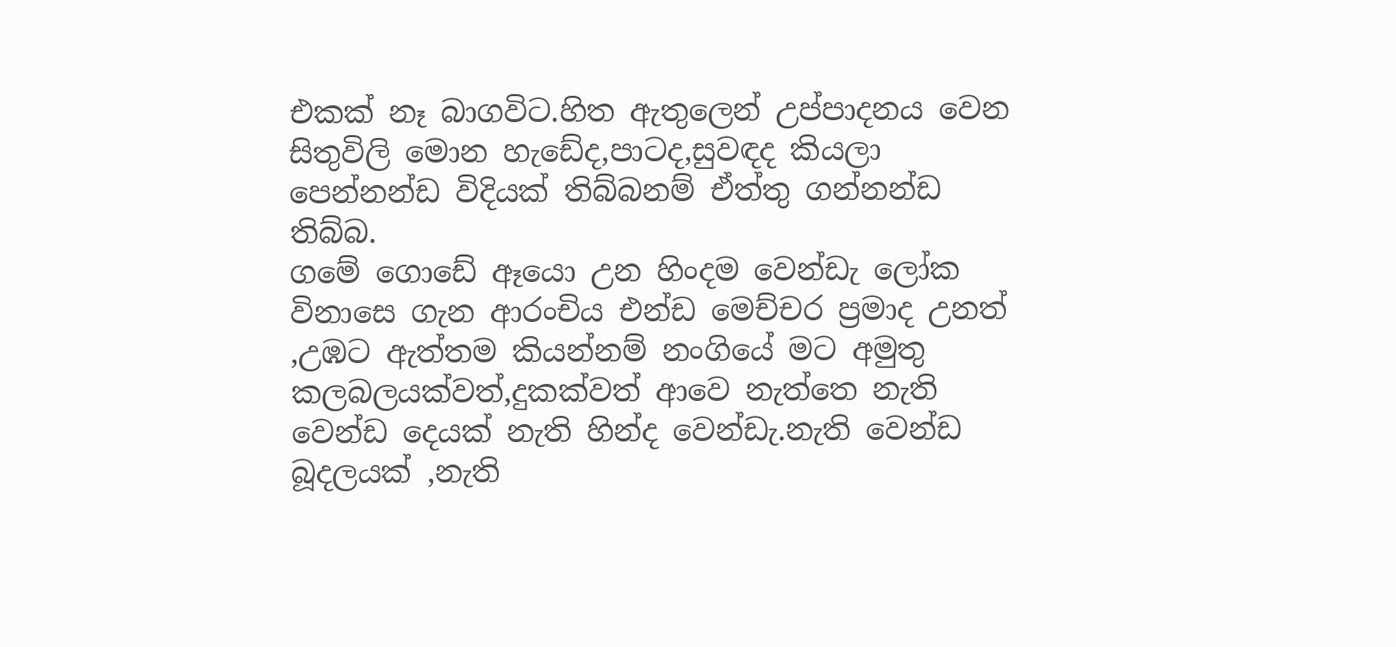එකක් නෑ බාගවිට.හිත ඇතුලෙන් උප්පාදනය වෙන සිතුවිලි මොන හැඩේද,පාටද,සුවඳද කියලා පෙන්නන්ඩ විදියක් තිබ්බනම් ඒත්තු ගන්නන්ඩ තිබ්බ.
ගමේ ගොඩේ ඈයො උන හිංදම වෙන්ඩැ ලෝක විනාසෙ ගැන ආරංචිය එන්ඩ මෙච්චර ප්‍රමාද උනත් ,උඹට ඇත්තම කියන්නම් නංගියේ මට අමුතු කලබලයක්වත්,දුකක්වත් ආවෙ නැත්තෙ නැති වෙන්ඩ දෙයක් නැති හින්ද වෙන්ඩැ.නැති වෙන්ඩ බූදලයක් ,නැති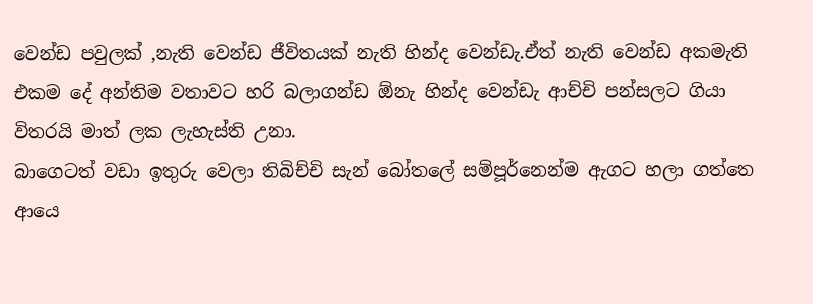වෙන්ඩ පවුලක් ,නැති වෙන්ඩ ජීවිතයක් නැති හින්ද වෙන්ඩැ.ඒත් නැති වෙන්ඩ අකමැති එකම දේ අන්තිම වතාවට හරි බලාගන්ඩ ඕනැ හින්ද වෙන්ඩැ ආච්චි පන්සලට ගියා විතරයි මාත් ලක ලැහැස්ති උනා.
බාගෙටත් වඩා ඉතුරු වෙලා තිබිච්චි සැන් බෝතලේ සම්පූර්නෙන්ම ඇගට හලා ගත්තෙ ආයෙ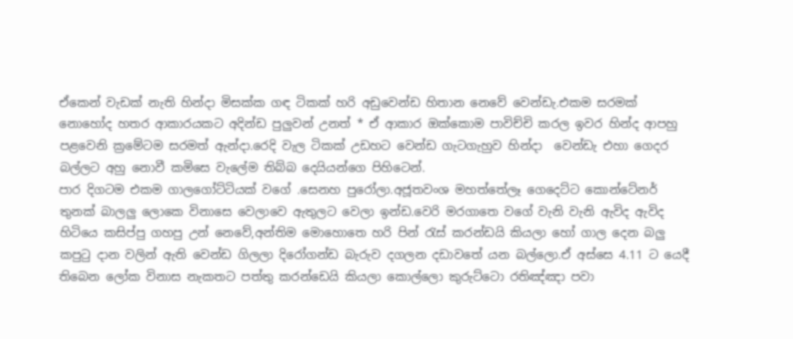ඒකෙන් වැඩක් නැති හින්දා මිසක්ක ගඳ ටිකක් හරි අඩුවෙන්ඩ හිතාන නෙවේ වෙන්ඩැ.එකම සරමක් නොහෝද හතර ආකාරයකට අදින්ඩ පුලුවන් උනත් * ඒ ආකාර ඔක්කොම පාවිච්චි කරල ඉවර හින්ද ආපහු පළවෙනි ක්‍රමේටම සරමත් ඇන්දා.රෙදි වැල ටිකක් උඩහට වෙන්ඩ ගැටගැහුව හින්දා  වෙන්ඩැ එහා ගෙදර බල්ලට අහු නොවී කමිසෙ වැලේම තිබ්බ දෙයියන්ගෙ පිහිටෙන්.
පාර දිගටම එකම ගාලගෝට්ටියක් වගේ .සෙනහ පුරෝලා.අජූතවංශ මහත්තේලෑ ගෙදෙට්ට කොන්ටේනර් තුනක් බාලලු ලොකෙ විනාසෙ වෙලාවෙ ඇතුලට වෙලා ඉන්ඩ.වෙරි මරගාතෙ වගේ වැනි වැනි ඇවිද ඇවිද හිටියෙ කසිප්පු ගහපු උන් නෙවේ,අන්තිම මොහොතෙ හරි පින් රැස් කරන්ඩයි කියලා හෝ ගාල දෙන බලු කපුටු දාන වලින් ඇති වෙන්ඩ ගිලලා දිරෝගන්ඩ බැරුව දගලන දඩාවතේ යන බල්ලො.ඒ අස්සෙ 4.11 ට යෙදී තිබෙන ලෝක විනාස නැකතට පත්තු කරන්ඩෙයි කියලා කොල්ලො කුරුට්ටො රතිඤ්ඤා පවා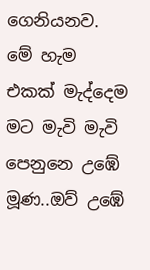ගෙනියනව.
මේ හැම එකක් මැද්දෙම මට මැවි මැවි පෙනුනෙ උඹේ මූණ..ඔව් උඹේ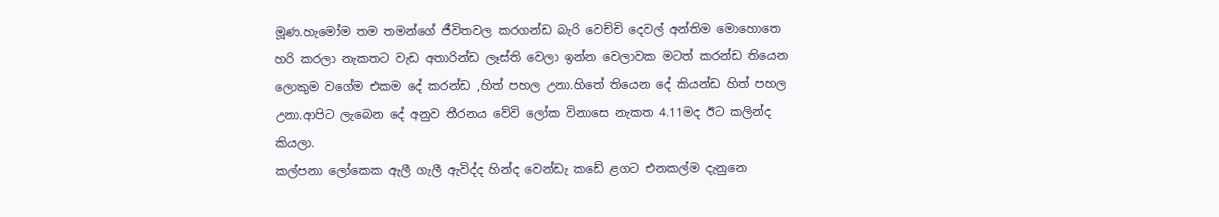මූණ.හැමෝම තම තමන්ගේ ජීවිතවල කරගන්ඩ බැරි වෙච්චි දෙවල් අන්තිම මොහොතෙ හරි කරලා නැකතට වැඩ අතාරින්ඩ ලෑස්ති වෙලා ඉන්න වෙලාවක මටත් කරන්ඩ තියෙන ලොකුම වගේම එකම දේ කරන්ඩ ,හිත් පහල උනා.හිතේ තියෙන දේ කියන්ඩ හිත් පහල උනා.ආපිට ලැබෙන දේ අනුව තීරනය වේවි ලෝක විනාසෙ නැකත 4.11මද ඊට කලින්ද කියලා.
කල්පනා ලෝකෙක ඇලී ගැලී ඇවිද්ද හින්ද වෙන්ඩැ කඩේ ළගට එනකල්ම දැනුනෙ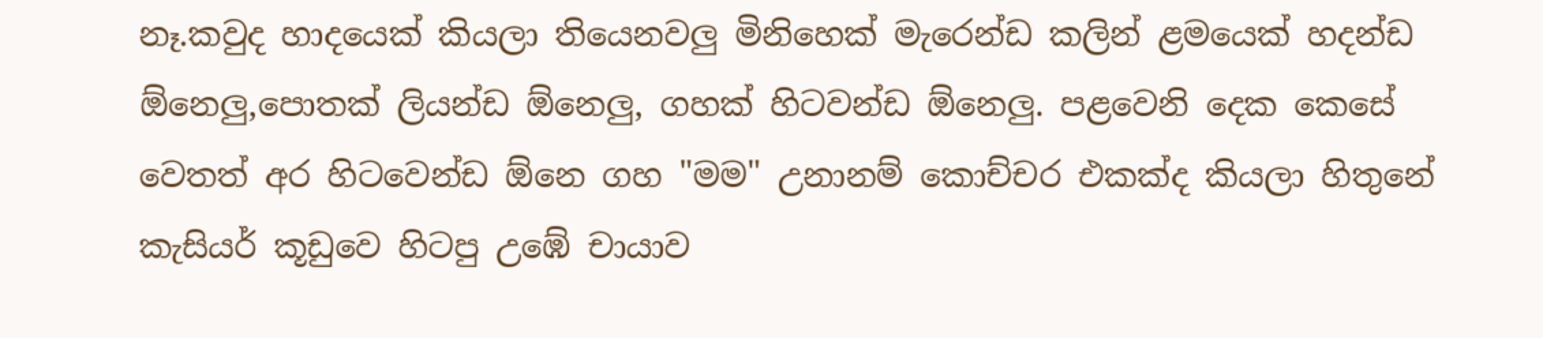නෑ.කවුද හාදයෙක් කියලා තියෙනවලු මිනිහෙක් මැරෙන්ඩ කලින් ළමයෙක් හදන්ඩ ඕනෙලු,පොතක් ලියන්ඩ ඕනෙලු, ගහක් හිටවන්ඩ ඕනෙලු. පළවෙනි දෙක කෙසේ වෙතත් අර හිටවෙන්ඩ ඕනෙ ගහ "මම" උනානම් කොච්චර එකක්ද කියලා හිතුනේ කැසියර් කූඩුවෙ හිටපු උඹේ චායාව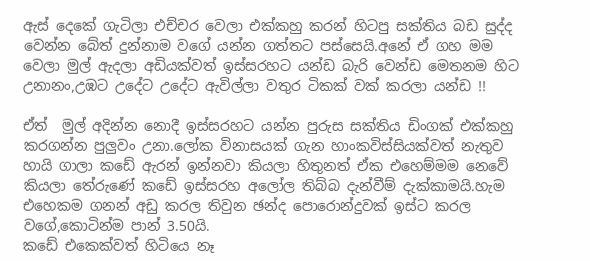ඇස් දෙකේ ගැටිලා එච්චර වෙලා එක්කහු කරන් හිටපු සක්තිය බඩ සුද්ද වෙන්න බේත් දුන්නාම වගේ යන්න ගත්තට පස්සෙයි.අනේ ඒ ගහ මම වෙලා මුල් ඇදලා අඩියක්වත් ඉස්සරහට යන්ඩ බැරි වෙන්ඩ මෙතනම හිට උනානං,උඹට උදේට උදේට ඇවිල්ලා වතුර ටිකක් වක් කරලා යන්ඩ !!

ඒත්  මුල් අදින්න නොදී ඉස්සරහට යන්න පුරුස සක්තිය ඩිංගක් එක්කහු කරගන්න පුලුවං උනා.ලෝක විනාසයක් ගැන හාංකවිස්සියක්වත් නැතුව හායි ගාලා කඩේ ඇරන් ඉන්නවා කියලා හිතුනත් ඒක එහෙම්මම නෙවේ කියලා තේරුණේ කඩේ ඉස්සරහ අලෝල තිබ්බ දැන්වීම් දැක්කාමයි.හැම එහෙකම ගනන් අඩු කරල තිවුන ඡන්ද පොරොන්දුවක් ඉස්ට කරල වගේ,කොටින්ම පාන් 3.50යි.
කඩේ එකෙක්වත් හිටියෙ නෑ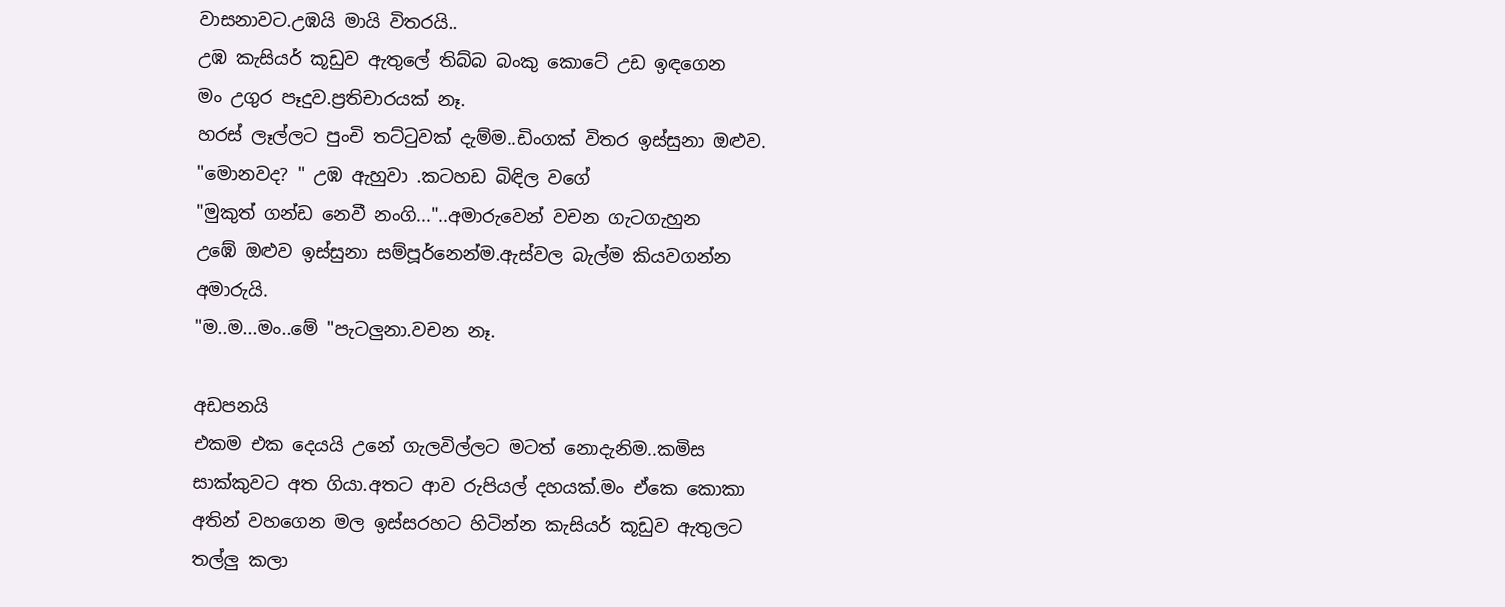වාසනාවට.උඹයි මායි විතරයි..
උඹ කැසියර් කූඩුව ඇතුලේ තිබ්බ බංකු කොටේ උඩ ඉඳගෙන
මං උගුර පෑදුව.ප්‍රතිචාරයක් නෑ.
හරස් ලෑල්ලට පුංචි තට්ටුවක් දැම්ම..ඩිංගක් විතර ඉස්සුනා ඔළුව.
"මොනවද? " උඹ ඇහුවා .කටහඩ බිඳිල වගේ
"මුකුත් ගන්ඩ නෙවී නංගි..."..අමාරුවෙන් වචන ගැටගැහුන
උඹේ ඔළුව ඉස්සුනා සම්පූර්නෙන්ම.ඇස්වල බැල්ම කියවගන්න අමාරුයි.
"ම..ම...මං..මේ "පැටලුනා.වචන නෑ.

අඩපනයි
එකම එක දෙයයි උනේ ගැලවිල්ලට මටත් නොදැනිම..කමිස සාක්කුවට අත ගියා.අතට ආව රුපියල් දහයක්.මං ඒකෙ කොකා අතින් වහගෙන මල ඉස්සරහට හිටින්න කැසියර් කූඩුව ඇතුලට තල්ලු කලා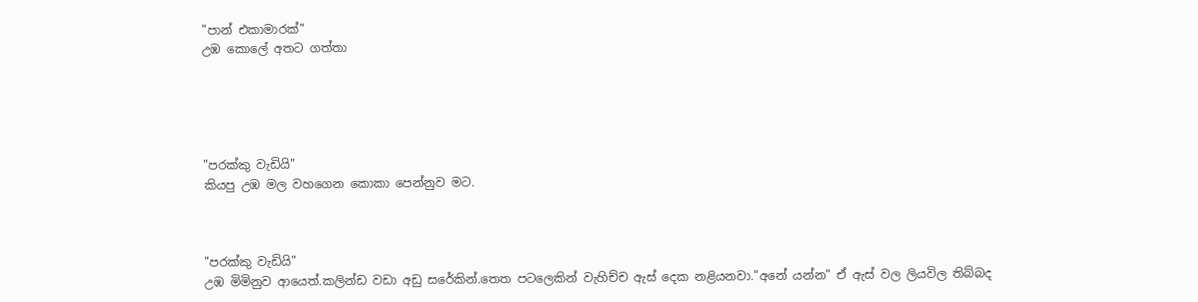"පාන් එකාමාරක්"
උඹ කොලේ අතට ගත්තා





"පරක්කු වැඩියි"
කියපු උඹ මල වහගෙන කොකා පෙන්නුව මට.



"පරක්කු වැඩියි"
උඹ මිමිනුව ආයෙත්.කලින්ඩ වඩා අඩු සරේකින්.තෙත පටලෙකින් වැහිච්ච ඇස් දෙක නළියනවා."අනේ යන්න" ඒ ඇස් වල ලියවිල තිබ්බද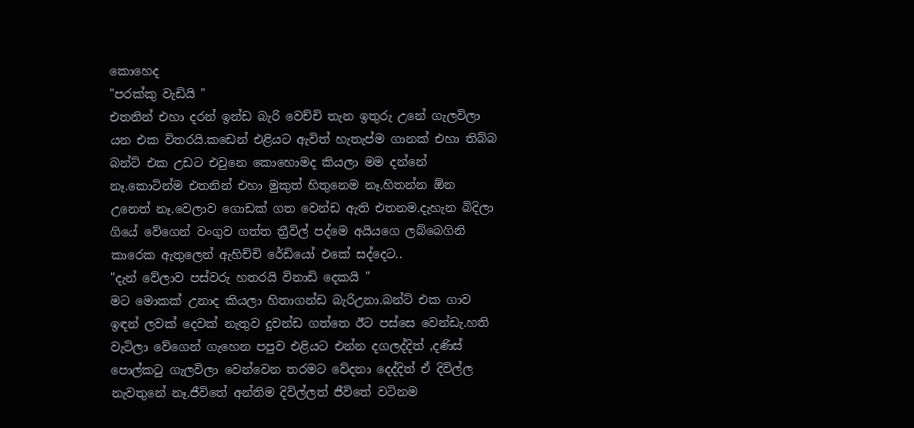කොහෙද
"පරක්කු වැඩියි "
එතනින් එහා දරන් ඉන්ඩ බැරි වෙච්චි තැන ඉතුරු උනේ ගැලවිලා යන එක විතරයි.කඩෙන් එළියට ඇවිත් හැතැප්ම ගානක් එහා තිබ්බ බන්ට් එක උඩට එවුනෙ කොහොමද කියලා මම දන්නේ නෑ.කොටින්ම එතනින් එහා මුකුත් හිතුනෙම නෑ.හිතන්න ඕන උනෙත් නෑ.වෙලාව ගොඩක් ගත වෙන්ඩ ඇති එතනම.දැහැන බිදිලා ගියේ වේගෙන් වංගුව ගත්ත ත්‍රීවිල් පද්මෙ අයියගෙ ලබ්බෙගිනි කාරෙක ඇතුලෙන් ඇහිච්චි රේඩියෝ එකේ සද්දෙට..
"දැන් වේලාව පස්වරු හතරයි විනාඩි දෙකයි "
මට මොකක් උනාද කියලා හිතාගන්ඩ බැරිඋනා.බන්ට් එක ගාව ඉඳන් ලවක් දෙවක් නැතුව දුවන්ඩ ගත්තෙ ඊට පස්සෙ වෙන්ඩැ.හති වැටිලා වේගෙන් ගැහෙන පපුව එළියට එන්න දගලද්දිත් ,දණිස් පොල්කටු ගැලවිලා වෙන්වෙන තරමට වේදනා දෙද්දිත් ඒ දිවිල්ල නැවතුනේ නෑ.ජීවිතේ අන්තිම දිවිල්ලත් ජීවිතේ වටිනම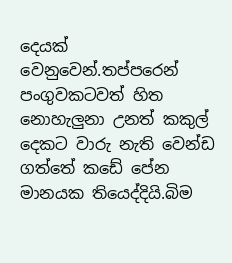දෙයක් වෙනුවෙන්.තප්පරෙන් පංගුවකටවත් හිත නොහැලුනා උනත් කකුල් දෙකට වාරු නැති වෙන්ඩ ගත්තේ කඩේ පේන මානයක තියෙද්දියි.බිම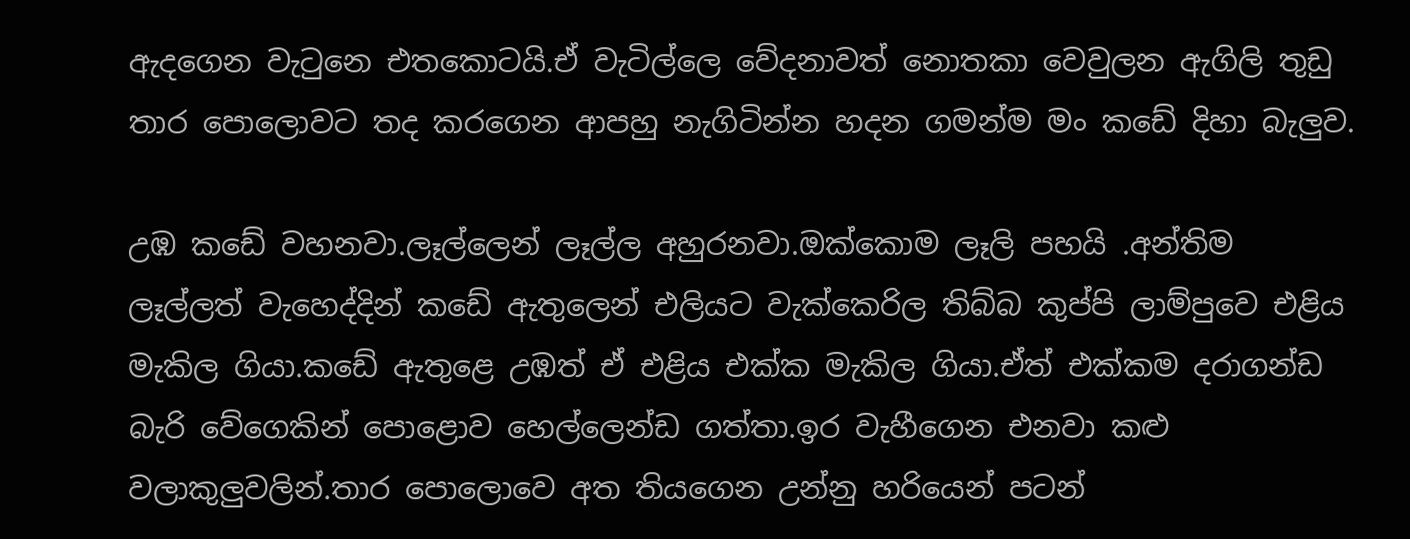ඇදගෙන වැටුනෙ එතකොටයි.ඒ වැටිල්ලෙ වේදනාවත් නොතකා වෙවුලන ඇගිලි තුඩු තාර පොලොවට තද කරගෙන ආපහු නැගිටින්න හදන ගමන්ම මං කඩේ දිහා බැලුව.

උඹ කඩේ වහනවා.ලෑල්ලෙන් ලෑල්ල අහුරනවා.ඔක්කොම ලෑලි පහයි .අන්තිම ලෑල්ලත් වැහෙද්දින් කඩේ ඇතුලෙන් එලියට වැක්කෙරිල තිබ්බ කුප්පි ලාම්පුවෙ එළිය මැකිල ගියා.කඩේ ඇතුළෙ උඹත් ඒ එළිය එක්ක මැකිල ගියා.ඒත් එක්කම දරාගන්ඩ බැරි වේගෙකින් පොළොව හෙල්ලෙන්ඩ ගත්තා.ඉර වැහීගෙන එනවා කළු වලාකුලුවලින්.තාර පොලොවෙ අත තියගෙන උන්නු හරියෙන් පටන්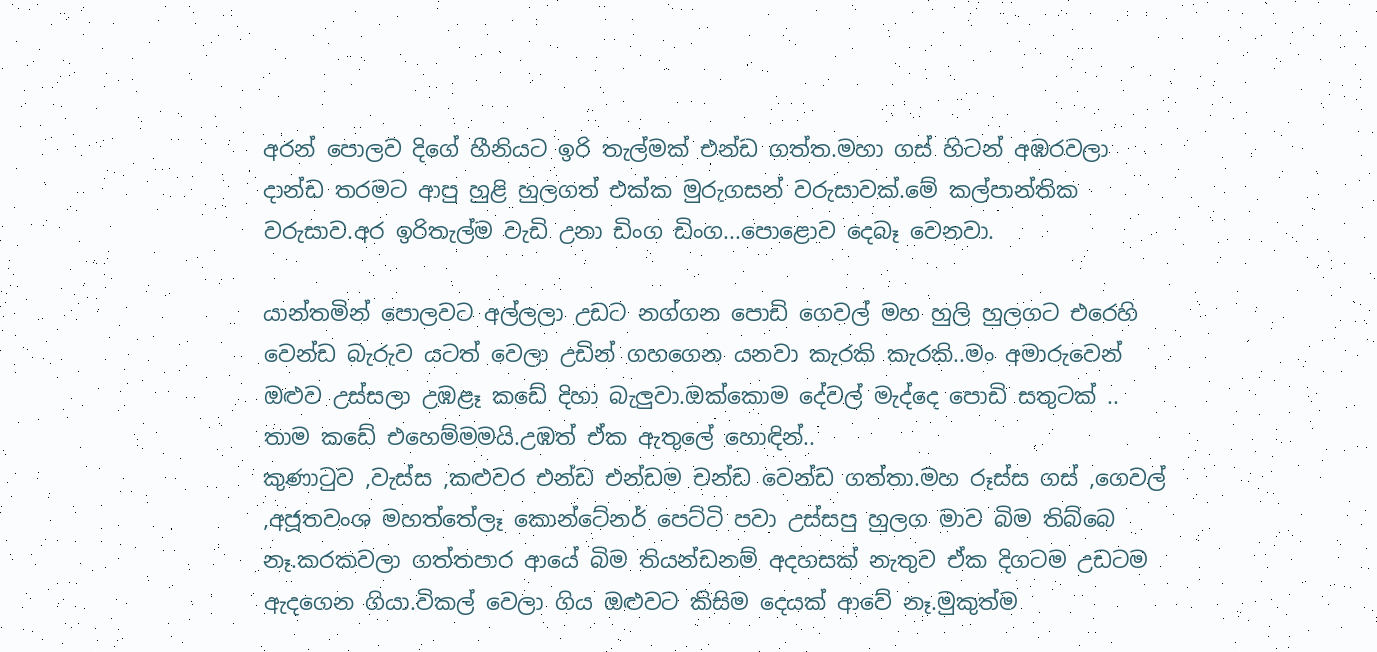අරන් පොලව දිගේ හීනියට ඉරි තැල්මක් එන්ඩ ගත්ත.මහා ගස් හිටන් අඹරවලා දාන්ඩ තරමට ආපු හුළි හුලගත් එක්ක මුරුගසන් වරුසාවක්.මේ කල්පාන්තික වරුසාව.අර ඉරිතැල්ම වැඩි උනා ඩිංග ඩිංග...පොළොව දෙබෑ වෙනවා.

යාන්තමින් පොලවට අල්ලලා උඩට නග්ගන පොඩි ගෙවල් මහ හුලි හුලගට එරෙහි වෙන්ඩ බැරුව යටත් වෙලා උඩින් ගහගෙන යනවා කැරකි කැරකි..මං අමාරුවෙන් ඔළුව උස්සලා උඹළෑ කඩේ දිහා බැලුවා.ඔක්කොම දේවල් මැද්දෙ පොඩි සතුටක් ..
තාම කඩේ එහෙම්මමයි.උඹත් ඒක ඇතුලේ හොඳින්..
කුණාටුව ,වැස්ස ,කළුවර එන්ඩ එන්ඩම චන්ඩ වෙන්ඩ ගත්තා.මහ රූස්ස ගස් ,ගෙවල් ,අජූතවංශ මහත්තේලෑ කොන්ටේනර් පෙට්ටි පවා උස්සපු හුලග මාව බිම තිබ්බෙ නෑ.කරකවලා ගත්තපාර ආයේ බිම තියන්ඩනම් අදහසක් නැතුව ඒක දිගටම උඩටම ඇදගෙන ගියා.විකල් වෙලා ගිය ඔළුවට කිසිම දෙයක් ආවේ නෑ.මුකුත්ම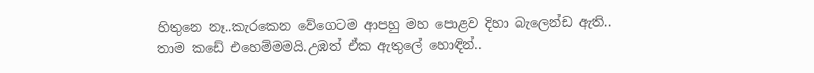හිතුනෙ නෑ..කැරකෙන වේගෙටම ආපහු මහ පොළව දිහා බැලෙන්ඩ ඇති..
තාම කඩේ එහෙම්මමයි.උඹත් ඒක ඇතුලේ හොඳින්..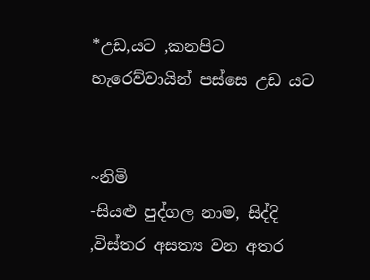*උඩ,යට ,කනපිට හැරෙව්වායින් පස්සෙ උඩ යට


~නිමි
-සියළු පුද්ගල නාම, සිද්දි ,විස්තර අසත්‍ය වන අතර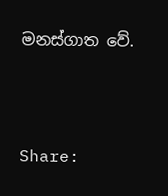මනස්ගාත වේ.



Share: